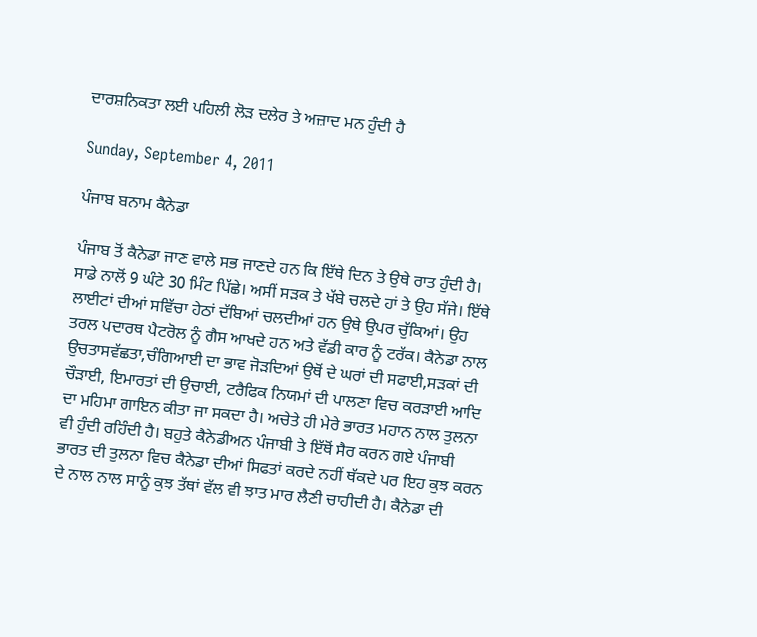ਦਾਰਸ਼ਨਿਕਤਾ ਲਈ ਪਹਿਲੀ ਲੋੜ ਦਲੇਰ ਤੇ ਅਜ਼ਾਦ ਮਨ ਹੁੰਦੀ ਹੈ

Sunday, September 4, 2011

ਪੰਜਾਬ ਬਨਾਮ ਕੈਨੇਡਾ

ਪੰਜਾਬ ਤੋਂ ਕੈਨੇਡਾ ਜਾਣ ਵਾਲੇ ਸਭ ਜਾਣਦੇ ਹਨ ਕਿ ਇੱਥੇ ਦਿਨ ਤੇ ਉਥੇ ਰਾਤ ਹੁੰਦੀ ਹੈ। ਸਾਡੇ ਨਾਲੋਂ 9 ਘੰਟੇ 30 ਮਿੰਟ ਪਿੱਛੇ। ਅਸੀਂ ਸੜਕ ਤੇ ਖੱਬੇ ਚਲਦੇ ਹਾਂ ਤੇ ਉਹ ਸੱਜੇ। ਇੱਥੇ ਲਾਈਟਾਂ ਦੀਆਂ ਸਵਿੱਚਾ ਹੇਠਾਂ ਦੱਬਿਆਂ ਚਲਦੀਆਂ ਹਨ ਉਥੇ ਉਪਰ ਚੁੱਕਿਆਂ। ਉਹ ਤਰਲ ਪਦਾਰਥ ਪੈਟਰੋਲ ਨੂੰ ਗੈਸ ਆਖਦੇ ਹਨ ਅਤੇ ਵੱਡੀ ਕਾਰ ਨੂੰ ਟਰੱਕ। ਕੈਨੇਡਾ ਨਾਲ ਉਚਤਾਸਵੱਛਤਾ,ਚੰਗਿਆਈ ਦਾ ਭਾਵ ਜੋੜਦਿਆਂ ਉਥੋਂ ਦੇ ਘਰਾਂ ਦੀ ਸਫਾਈ,ਸੜਕਾਂ ਦੀ ਚੌੜਾਈ, ਇਮਾਰਤਾਂ ਦੀ ਉਚਾਈ, ਟਰੈਫਿਕ ਨਿਯਮਾਂ ਦੀ ਪਾਲਣਾ ਵਿਚ ਕਰੜਾਈ ਆਦਿ ਦਾ ਮਹਿਮਾ ਗਾਇਨ ਕੀਤਾ ਜਾ ਸਕਦਾ ਹੈ। ਅਚੇਤੇ ਹੀ ਮੇਰੇ ਭਾਰਤ ਮਹਾਨ ਨਾਲ ਤੁਲਨਾ ਵੀ ਹੁੰਦੀ ਰਹਿੰਦੀ ਹੈ। ਬਹੁਤੇ ਕੈਨੇਡੀਅਨ ਪੰਜਾਬੀ ਤੇ ਇੱਥੋਂ ਸੈਰ ਕਰਨ ਗਏ ਪੰਜਾਬੀ ਭਾਰਤ ਦੀ ਤੁਲਨਾ ਵਿਚ ਕੈਨੇਡਾ ਦੀਆਂ ਸਿਫਤਾਂ ਕਰਦੇ ਨਹੀਂ ਥੱਕਦੇ ਪਰ ਇਹ ਕੁਝ ਕਰਨ ਦੇ ਨਾਲ ਨਾਲ ਸਾਨੂੰ ਕੁਝ ਤੱਥਾਂ ਵੱਲ ਵੀ ਝਾਤ ਮਾਰ ਲੈਣੀ ਚਾਹੀਦੀ ਹੈ। ਕੈਨੇਡਾ ਦੀ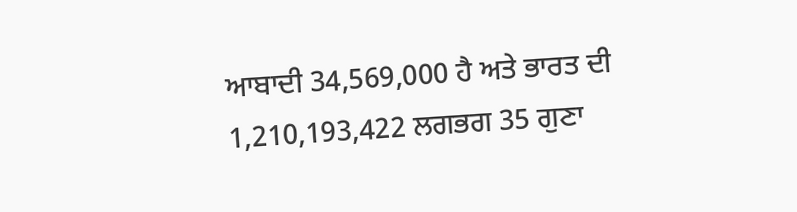ਆਬਾਦੀ 34,569,000 ਹੈ ਅਤੇ ਭਾਰਤ ਦੀ 1,210,193,422 ਲਗਭਗ 35 ਗੁਣਾ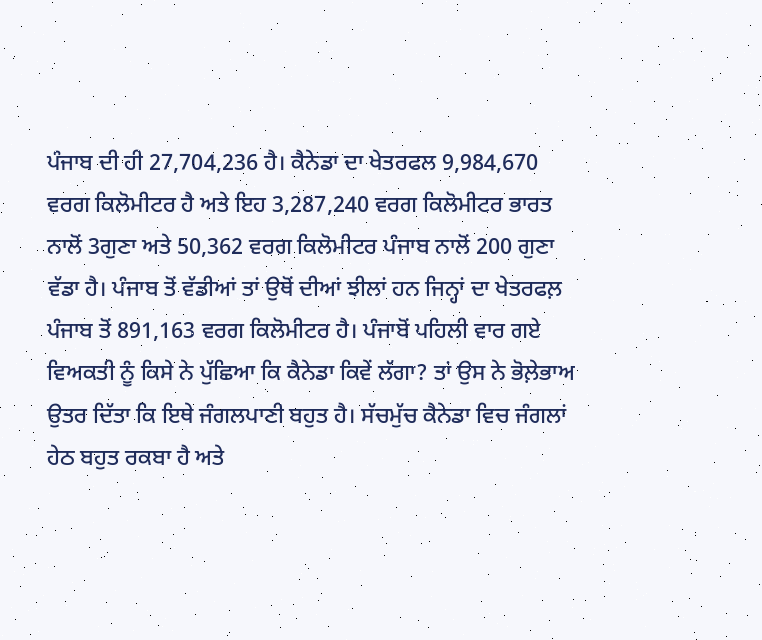ਪੰਜਾਬ ਦੀ ਹੀ 27,704,236 ਹੈ। ਕੈਨੇਡਾ ਦਾ ਖੇਤਰਫਲ 9,984,670 ਵਰਗ ਕਿਲੋਮੀਟਰ ਹੈ ਅਤੇ ਇਹ 3,287,240 ਵਰਗ ਕਿਲੋਮੀਟਰ ਭਾਰਤ ਨਾਲੋਂ 3ਗੁਣਾ ਅਤੇ 50,362 ਵਰਗ ਕਿਲੋਮੀਟਰ ਪੰਜਾਬ ਨਾਲੋਂ 200 ਗੁਣਾ ਵੱਡਾ ਹੈ। ਪੰਜਾਬ ਤੋਂ ਵੱਡੀਆਂ ਤਾਂ ਉਥੋਂ ਦੀਆਂ ਝੀਲਾਂ ਹਨ ਜਿਨ੍ਹਾਂ ਦਾ ਖੇਤਰਫਲ਼ ਪੰਜਾਬ ਤੋਂ 891,163 ਵਰਗ ਕਿਲੋਮੀਟਰ ਹੈ। ਪੰਜਾਬੋਂ ਪਹਿਲੀ ਵਾਰ ਗਏ ਵਿਅਕਤੀ ਨੂੰ ਕਿਸੇ ਨੇ ਪੁੱਛਿਆ ਕਿ ਕੈਨੇਡਾ ਕਿਵੇਂ ਲੱਗਾ? ਤਾਂ ਉਸ ਨੇ ਭੋਲ਼ੇਭਾਅ ਉਤਰ ਦਿੱਤਾ ਕਿ ਇਥੇ ਜੰਗਲਪਾਣੀ ਬਹੁਤ ਹੈ। ਸੱਚਮੁੱਚ ਕੈਨੇਡਾ ਵਿਚ ਜੰਗਲਾਂ ਹੇਠ ਬਹੁਤ ਰਕਬਾ ਹੈ ਅਤੇ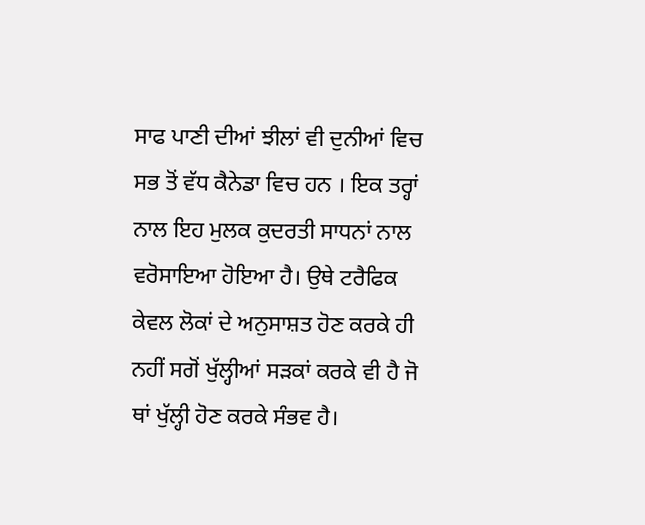ਸਾਫ ਪਾਣੀ ਦੀਆਂ ਝੀਲਾਂ ਵੀ ਦੁਨੀਆਂ ਵਿਚ ਸਭ ਤੋਂ ਵੱਧ ਕੈਨੇਡਾ ਵਿਚ ਹਨ । ਇਕ ਤਰ੍ਹਾਂ ਨਾਲ ਇਹ ਮੁਲਕ ਕੁਦਰਤੀ ਸਾਧਨਾਂ ਨਾਲ ਵਰੋਸਾਇਆ ਹੋਇਆ ਹੈ। ਉਥੇ ਟਰੈਫਿਕ ਕੇਵਲ ਲੋਕਾਂ ਦੇ ਅਨੁਸਾਸ਼ਤ ਹੋਣ ਕਰਕੇ ਹੀ ਨਹੀਂ ਸਗੋਂ ਖੁੱਲ੍ਹੀਆਂ ਸੜਕਾਂ ਕਰਕੇ ਵੀ ਹੈ ਜੋ ਥਾਂ ਖੁੱਲ੍ਹੀ ਹੋਣ ਕਰਕੇ ਸੰਭਵ ਹੈ।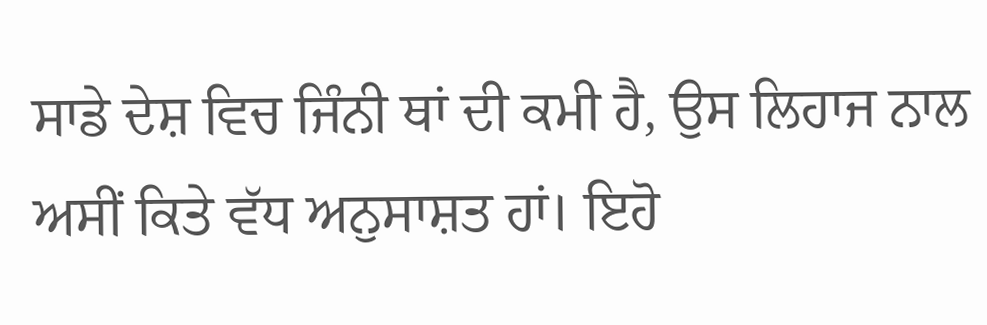ਸਾਡੇ ਦੇਸ਼ ਵਿਚ ਜਿੰਨੀ ਥਾਂ ਦੀ ਕਮੀ ਹੈ, ਉਸ ਲਿਹਾਜ ਨਾਲ ਅਸੀਂ ਕਿਤੇ ਵੱਧ ਅਨੁਸਾਸ਼ਤ ਹਾਂ। ਇਹੋ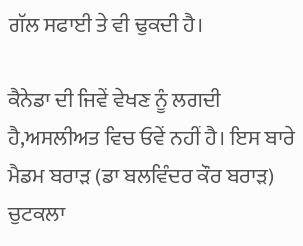ਗੱਲ ਸਫਾਈ ਤੇ ਵੀ ਢੁਕਦੀ ਹੈ।

ਕੈਨੇਡਾ ਦੀ ਜਿਵੇਂ ਵੇਖਣ ਨੂੰ ਲਗਦੀ ਹੈ,ਅਸਲੀਅਤ ਵਿਚ ਓਵੇਂ ਨਹੀਂ ਹੈ। ਇਸ ਬਾਰੇ ਮੈਡਮ ਬਰਾੜ (ਡਾ ਬਲਵਿੰਦਰ ਕੌਰ ਬਰਾੜ) ਚੁਟਕਲਾ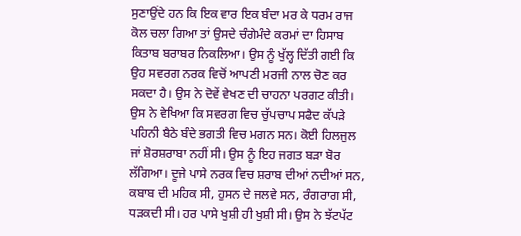ਸੁਣਾਉਂਦੇ ਹਨ ਕਿ ਇਕ ਵਾਰ ਇਕ ਬੰਦਾ ਮਰ ਕੇ ਧਰਮ ਰਾਜ ਕੋਲ ਚਲਾ ਗਿਆ ਤਾਂ ਉਸਦੇ ਚੰਗੇਮੰਦੇ ਕਰਮਾਂ ਦਾ ਹਿਸਾਬ ਕਿਤਾਬ ਬਰਾਬਰ ਨਿਕਲਿਆ। ਉਸ ਨੂੰ ਖੁੱਲ੍ਹ ਦਿੱਤੀ ਗਈ ਕਿ ਉਹ ਸਵਰਗ ਨਰਕ ਵਿਚੋਂ ਆਪਣੀ ਮਰਜੀ ਨਾਲ ਚੋਣ ਕਰ ਸਕਦਾ ਹੈ। ਉਸ ਨੇ ਦੋਵੇਂ ਵੇਖਣ ਦੀ ਚਾਹਨਾ ਪਰਗਟ ਕੀਤੀ। ਉਸ ਨੇ ਵੇਖਿਆ ਕਿ ਸਵਰਗ ਵਿਚ ਚੁੱਪਚਾਪ ਸਫੈਦ ਕੱਪੜੇ ਪਹਿਨੀ ਬੈਠੇ ਬੰਦੇ ਭਗਤੀ ਵਿਚ ਮਗਨ ਸਨ। ਕੋਈ ਹਿਲਜੁਲ ਜਾਂ ਸ਼ੋਰਸ਼ਰਾਬਾ ਨਹੀਂ ਸੀ। ਉਸ ਨੂੰ ਇਹ ਜਗਤ ਬੜਾ ਬੋਰ ਲੱਗਿਆ। ਦੂਜੇ ਪਾਸੇ ਨਰਕ ਵਿਚ ਸ਼ਰਾਬ ਦੀਆਂ ਨਦੀਆਂ ਸਨ, ਕਬਾਬ ਦੀ ਮਹਿਕ ਸੀ, ਹੁਸਨ ਦੇ ਜਲਵੇ ਸਨ, ਰੰਗਰਾਗ ਸੀ, ਧੜਕਦੀ ਸੀ। ਹਰ ਪਾਸੇ ਖੁਸ਼ੀ ਹੀ ਖੁਸ਼ੀ ਸੀ। ਉਸ ਨੇ ਝੱਟਪੱਟ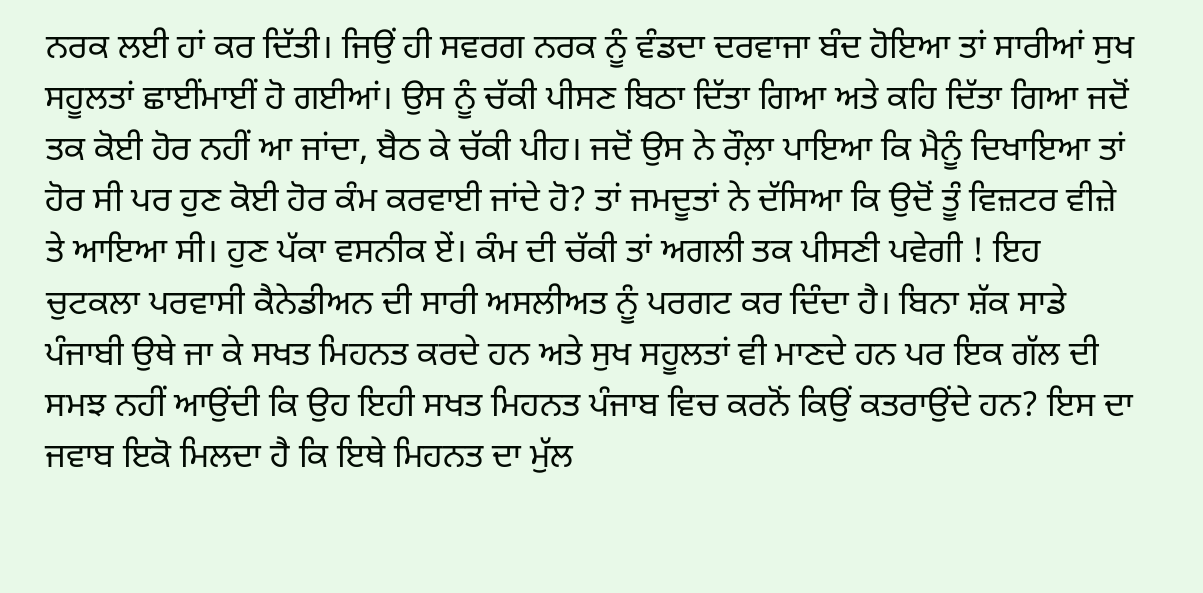ਨਰਕ ਲਈ ਹਾਂ ਕਰ ਦਿੱਤੀ। ਜਿਉਂ ਹੀ ਸਵਰਗ ਨਰਕ ਨੂੰ ਵੰਡਦਾ ਦਰਵਾਜਾ ਬੰਦ ਹੋਇਆ ਤਾਂ ਸਾਰੀਆਂ ਸੁਖ ਸਹੂਲਤਾਂ ਛਾਈਂਮਾਈਂ ਹੋ ਗਈਆਂ। ਉਸ ਨੂੰ ਚੱਕੀ ਪੀਸਣ ਬਿਠਾ ਦਿੱਤਾ ਗਿਆ ਅਤੇ ਕਹਿ ਦਿੱਤਾ ਗਿਆ ਜਦੋਂ ਤਕ ਕੋਈ ਹੋਰ ਨਹੀਂ ਆ ਜਾਂਦਾ, ਬੈਠ ਕੇ ਚੱਕੀ ਪੀਹ। ਜਦੋਂ ਉਸ ਨੇ ਰੌਲ਼ਾ ਪਾਇਆ ਕਿ ਮੈਨੂੰ ਦਿਖਾਇਆ ਤਾਂ ਹੋਰ ਸੀ ਪਰ ਹੁਣ ਕੋਈ ਹੋਰ ਕੰਮ ਕਰਵਾਈ ਜਾਂਦੇ ਹੋ? ਤਾਂ ਜਮਦੂਤਾਂ ਨੇ ਦੱਸਿਆ ਕਿ ਉਦੋਂ ਤੂੰ ਵਿਜ਼ਟਰ ਵੀਜ਼ੇ ਤੇ ਆਇਆ ਸੀ। ਹੁਣ ਪੱਕਾ ਵਸਨੀਕ ਏਂ। ਕੰਮ ਦੀ ਚੱਕੀ ਤਾਂ ਅਗਲੀ ਤਕ ਪੀਸਣੀ ਪਵੇਗੀ ! ਇਹ ਚੁਟਕਲਾ ਪਰਵਾਸੀ ਕੈਨੇਡੀਅਨ ਦੀ ਸਾਰੀ ਅਸਲੀਅਤ ਨੂੰ ਪਰਗਟ ਕਰ ਦਿੰਦਾ ਹੈ। ਬਿਨਾ ਸ਼ੱਕ ਸਾਡੇ ਪੰਜਾਬੀ ਉਥੇ ਜਾ ਕੇ ਸਖਤ ਮਿਹਨਤ ਕਰਦੇ ਹਨ ਅਤੇ ਸੁਖ ਸਹੂਲਤਾਂ ਵੀ ਮਾਣਦੇ ਹਨ ਪਰ ਇਕ ਗੱਲ ਦੀ ਸਮਝ ਨਹੀਂ ਆਉਂਦੀ ਕਿ ਉਹ ਇਹੀ ਸਖਤ ਮਿਹਨਤ ਪੰਜਾਬ ਵਿਚ ਕਰਨੋਂ ਕਿਉਂ ਕਤਰਾਉਂਦੇ ਹਨ? ਇਸ ਦਾ ਜਵਾਬ ਇਕੋ ਮਿਲਦਾ ਹੈ ਕਿ ਇਥੇ ਮਿਹਨਤ ਦਾ ਮੁੱਲ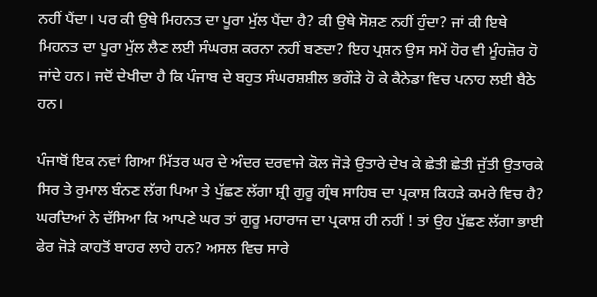ਨਹੀਂ ਪੈਂਦਾ। ਪਰ ਕੀ ਉਥੇ ਮਿਹਨਤ ਦਾ ਪੂਰਾ ਮੁੱਲ ਪੈਂਦਾ ਹੈ? ਕੀ ਉਥੇ ਸੋਸ਼ਣ ਨਹੀਂ ਹੁੰਦਾ? ਜਾਂ ਕੀ ਇਥੇ ਮਿਹਨਤ ਦਾ ਪੂਰਾ ਮੁੱਲ ਲੈਣ ਲਈ ਸੰਘਰਸ਼ ਕਰਨਾ ਨਹੀਂ ਬਣਦਾ? ਇਹ ਪ੍ਰਸ਼ਨ ਉਸ ਸਮੇਂ ਹੋਰ ਵੀ ਮੂੰਹਜ਼ੋਰ ਹੋ ਜਾਂਦੇ ਹਨ। ਜਦੋਂ ਦੇਖੀਦਾ ਹੈ ਕਿ ਪੰਜਾਬ ਦੇ ਬਹੁਤ ਸੰਘਰਸ਼ਸ਼ੀਲ ਭਗੌੜੇ ਹੋ ਕੇ ਕੈਨੇਡਾ ਵਿਚ ਪਨਾਹ ਲਈ ਬੈਠੇ ਹਨ।

ਪੰਜਾਬੋਂ ਇਕ ਨਵਾਂ ਗਿਆ ਮਿੱਤਰ ਘਰ ਦੇ ਅੰਦਰ ਦਰਵਾਜੇ ਕੋਲ ਜੋੜੇ ਉਤਾਰੇ ਦੇਖ ਕੇ ਛੇਤੀ ਛੇਤੀ ਜੁੱਤੀ ਉਤਾਰਕੇ ਸਿਰ ਤੇ ਰੁਮਾਲ ਬੰਨਣ ਲੱਗ ਪਿਆ ਤੇ ਪੁੱਛਣ ਲੱਗਾ ਸ਼੍ਰੀ ਗੁਰੂ ਗ੍ਰੰਥ ਸਾਹਿਬ ਦਾ ਪ੍ਰਕਾਸ਼ ਕਿਹੜੇ ਕਮਰੇ ਵਿਚ ਹੈ? ਘਰਦਿਆਂ ਨੇ ਦੱਸਿਆ ਕਿ ਆਪਣੇ ਘਰ ਤਾਂ ਗੁਰੂ ਮਹਾਰਾਜ ਦਾ ਪ੍ਰਕਾਸ਼ ਹੀ ਨਹੀਂ ! ਤਾਂ ਉਹ ਪੁੱਛਣ ਲੱਗਾ ਭਾਈ ਫੇਰ ਜੋੜੇ ਕਾਹਤੋਂ ਬਾਹਰ ਲਾਹੇ ਹਨ? ਅਸਲ ਵਿਚ ਸਾਰੇ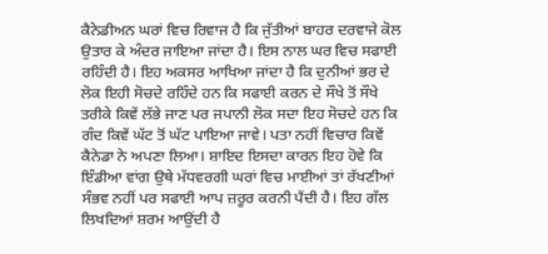ਕੈਨੇਡੀਅਨ ਘਰਾਂ ਵਿਚ ਰਿਵਾਜ ਹੈ ਕਿ ਜੁੱਤੀਆਂ ਬਾਹਰ ਦਰਵਾਜੇ ਕੋਲ ਉਤਾਰ ਕੇ ਅੰਦਰ ਜਾਇਆ ਜਾਂਦਾ ਹੈ। ਇਸ ਨਾਲ ਘਰ ਵਿਚ ਸਫਾਈ ਰਹਿੰਦੀ ਹੈ। ਇਹ ਅਕਸਰ ਆਖਿਆ ਜਾਂਦਾ ਹੈ ਕਿ ਦੁਨੀਆਂ ਭਰ ਦੇ ਲੋਕ ਇਹੀ ਸੋਚਦੇ ਰਹਿੰਦੇ ਹਨ ਕਿ ਸਫਾਈ ਕਰਨ ਦੇ ਸੌਖੇ ਤੋਂ ਸੌਖੇ ਤਰੀਕੇ ਕਿਵੇਂ ਲੱਭੇ ਜਾਣ ਪਰ ਜਪਾਨੀ ਲੋਕ ਸਦਾ ਇਹ ਸੋਚਦੇ ਹਨ ਕਿ ਗੰਦ ਕਿਵੇਂ ਘੱਟ ਤੋਂ ਘੱਟ ਪਾਇਆ ਜਾਵੇ। ਪਤਾ ਨਹੀਂ ਵਿਚਾਰ ਕਿਵੇਂ ਕੈਨੇਡਾ ਨੇ ਅਪਣਾ ਲਿਆ। ਸ਼ਾਇਦ ਇਸਦਾ ਕਾਰਨ ਇਹ ਹੋਵੇ ਕਿ ਇੰਡੀਆ ਵਾਂਗ ਉਥੇ ਮੱਧਵਰਗੀ ਘਰਾਂ ਵਿਚ ਮਾਈਆਂ ਤਾਂ ਰੱਖਣੀਆਂ ਸੰਭਵ ਨਹੀਂ ਪਰ ਸਫਾਈ ਆਪ ਜ਼ਰੂਰ ਕਰਨੀ ਪੈਂਦੀ ਹੈ। ਇਹ ਗੱਲ ਲਿਖਦਿਆਂ ਸ਼ਰਮ ਆਉਂਦੀ ਹੈ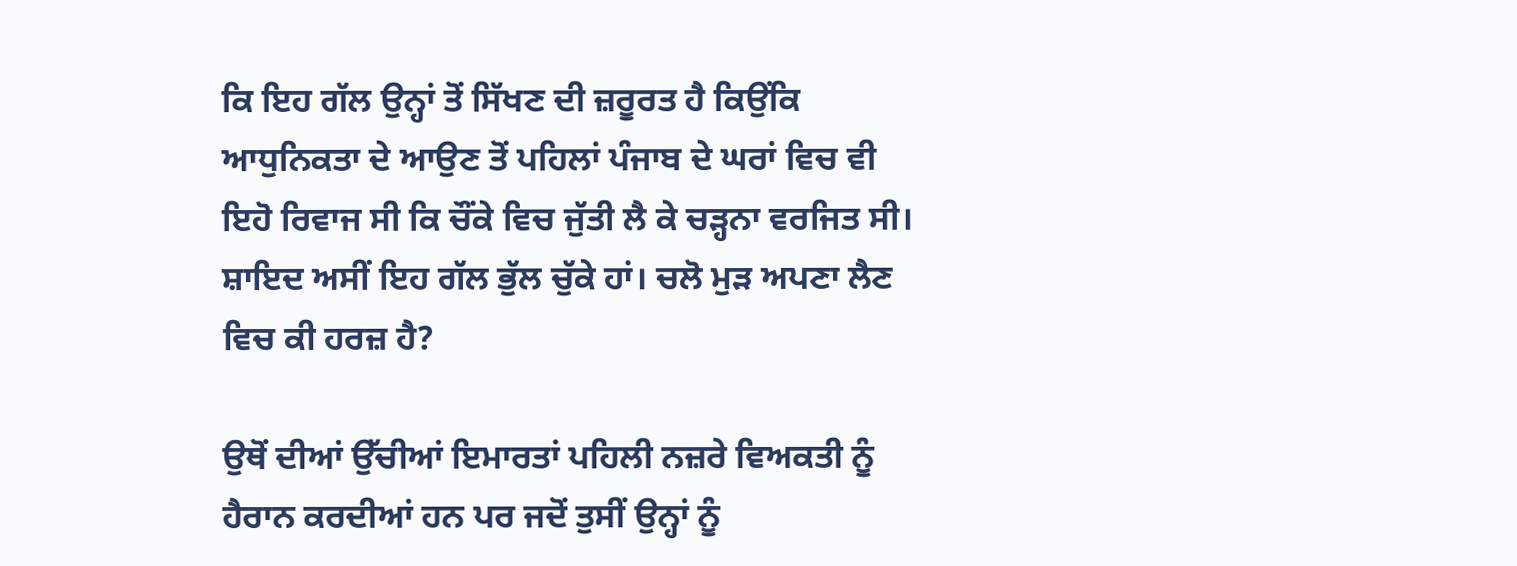ਕਿ ਇਹ ਗੱਲ ਉਨ੍ਹਾਂ ਤੋਂ ਸਿੱਖਣ ਦੀ ਜ਼ਰੂਰਤ ਹੈ ਕਿਉਂਕਿ ਆਧੁਨਿਕਤਾ ਦੇ ਆਉਣ ਤੋਂ ਪਹਿਲਾਂ ਪੰਜਾਬ ਦੇ ਘਰਾਂ ਵਿਚ ਵੀ ਇਹੋ ਰਿਵਾਜ ਸੀ ਕਿ ਚੌਂਕੇ ਵਿਚ ਜੁੱਤੀ ਲੈ ਕੇ ਚੜ੍ਹਨਾ ਵਰਜਿਤ ਸੀ। ਸ਼ਾਇਦ ਅਸੀਂ ਇਹ ਗੱਲ ਭੁੱਲ ਚੁੱਕੇ ਹਾਂ। ਚਲੋ ਮੁੜ ਅਪਣਾ ਲੈਣ ਵਿਚ ਕੀ ਹਰਜ਼ ਹੈ?

ਉਥੋਂ ਦੀਆਂ ਉੱਚੀਆਂ ਇਮਾਰਤਾਂ ਪਹਿਲੀ ਨਜ਼ਰੇ ਵਿਅਕਤੀ ਨੂੰ ਹੈਰਾਨ ਕਰਦੀਆਂ ਹਨ ਪਰ ਜਦੋਂ ਤੁਸੀਂ ਉਨ੍ਹਾਂ ਨੂੰ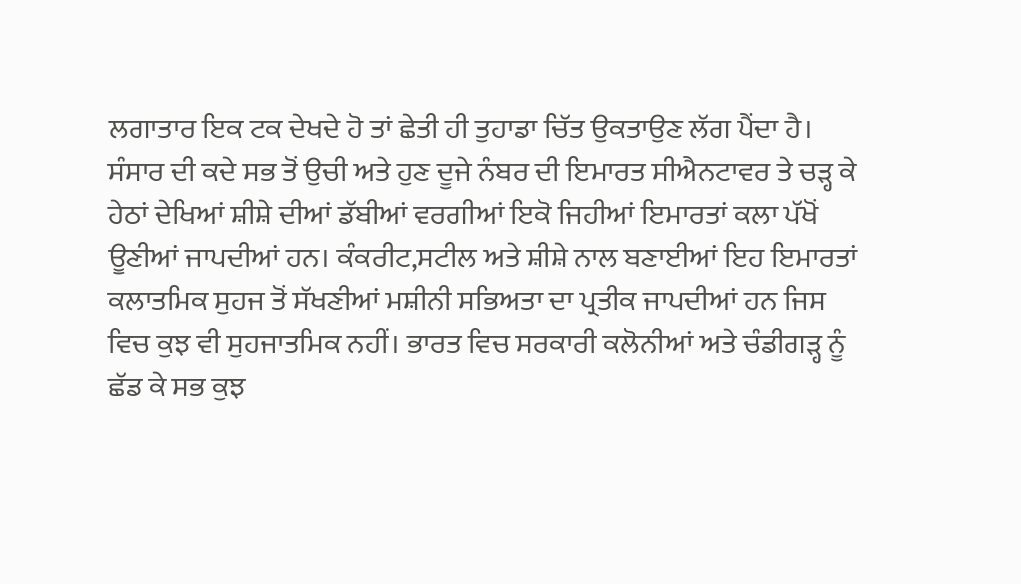ਲਗਾਤਾਰ ਇਕ ਟਕ ਦੇਖਦੇ ਹੋ ਤਾਂ ਛੇਤੀ ਹੀ ਤੁਹਾਡਾ ਚਿੱਤ ਉਕਤਾਉਣ ਲੱਗ ਪੈਂਦਾ ਹੈ। ਸੰਸਾਰ ਦੀ ਕਦੇ ਸਭ ਤੋਂ ਉਚੀ ਅਤੇ ਹੁਣ ਦੂਜੇ ਨੰਬਰ ਦੀ ਇਮਾਰਤ ਸੀਐਨਟਾਵਰ ਤੇ ਚੜ੍ਹ ਕੇ ਹੇਠਾਂ ਦੇਖਿਆਂ ਸ਼ੀਸ਼ੇ ਦੀਆਂ ਡੱਬੀਆਂ ਵਰਗੀਆਂ ਇਕੋ ਜਿਹੀਆਂ ਇਮਾਰਤਾਂ ਕਲਾ ਪੱਖੋਂ ਊਣੀਆਂ ਜਾਪਦੀਆਂ ਹਨ। ਕੰਕਰੀਟ,ਸਟੀਲ ਅਤੇ ਸ਼ੀਸ਼ੇ ਨਾਲ ਬਣਾਈਆਂ ਇਹ ਇਮਾਰਤਾਂ ਕਲਾਤਮਿਕ ਸੁਹਜ ਤੋਂ ਸੱਖਣੀਆਂ ਮਸ਼ੀਨੀ ਸਭਿਅਤਾ ਦਾ ਪ੍ਰਤੀਕ ਜਾਪਦੀਆਂ ਹਨ ਜਿਸ ਵਿਚ ਕੁਝ ਵੀ ਸੁਹਜਾਤਮਿਕ ਨਹੀਂ। ਭਾਰਤ ਵਿਚ ਸਰਕਾਰੀ ਕਲੋਨੀਆਂ ਅਤੇ ਚੰਡੀਗੜ੍ਹ ਨੂੰ ਛੱਡ ਕੇ ਸਭ ਕੁਝ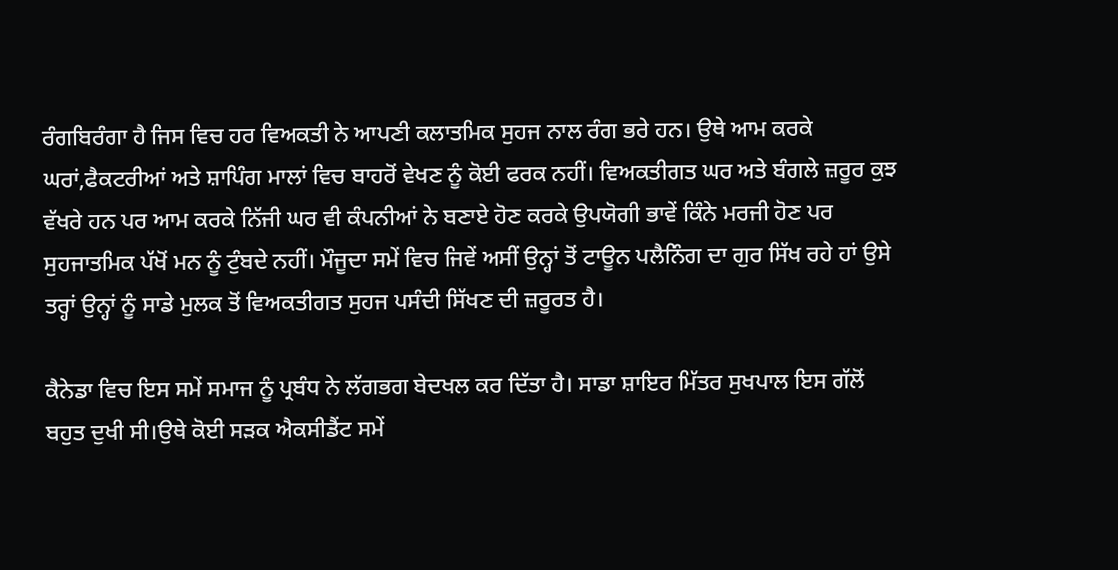ਰੰਗਬਿਰੰਗਾ ਹੈ ਜਿਸ ਵਿਚ ਹਰ ਵਿਅਕਤੀ ਨੇ ਆਪਣੀ ਕਲਾਤਮਿਕ ਸੁਹਜ ਨਾਲ ਰੰਗ ਭਰੇ ਹਨ। ਉਥੇ ਆਮ ਕਰਕੇ ਘਰਾਂ,ਫੈਕਟਰੀਆਂ ਅਤੇ ਸ਼ਾਪਿੰਗ ਮਾਲਾਂ ਵਿਚ ਬਾਹਰੋਂ ਵੇਖਣ ਨੂੰ ਕੋਈ ਫਰਕ ਨਹੀਂ। ਵਿਅਕਤੀਗਤ ਘਰ ਅਤੇ ਬੰਗਲੇ ਜ਼ਰੂਰ ਕੁਝ ਵੱਖਰੇ ਹਨ ਪਰ ਆਮ ਕਰਕੇ ਨਿੱਜੀ ਘਰ ਵੀ ਕੰਪਨੀਆਂ ਨੇ ਬਣਾਏ ਹੋਣ ਕਰਕੇ ਉਪਯੋਗੀ ਭਾਵੇਂ ਕਿੰਨੇ ਮਰਜੀ ਹੋਣ ਪਰ ਸੁਹਜਾਤਮਿਕ ਪੱਖੋਂ ਮਨ ਨੂੰ ਟੁੰਬਦੇ ਨਹੀਂ। ਮੌਜੂਦਾ ਸਮੇਂ ਵਿਚ ਜਿਵੇਂ ਅਸੀਂ ਉਨ੍ਹਾਂ ਤੋਂ ਟਾਊਨ ਪਲੈਨਿੰਗ ਦਾ ਗੁਰ ਸਿੱਖ ਰਹੇ ਹਾਂ ਉਸੇ ਤਰ੍ਹਾਂ ਉਨ੍ਹਾਂ ਨੂੰ ਸਾਡੇ ਮੁਲਕ ਤੋਂ ਵਿਅਕਤੀਗਤ ਸੁਹਜ ਪਸੰਦੀ ਸਿੱਖਣ ਦੀ ਜ਼ਰੂਰਤ ਹੈ।

ਕੈਨੇਡਾ ਵਿਚ ਇਸ ਸਮੇਂ ਸਮਾਜ ਨੂੰ ਪ੍ਰਬੰਧ ਨੇ ਲੱਗਭਗ ਬੇਦਖਲ ਕਰ ਦਿੱਤਾ ਹੈ। ਸਾਡਾ ਸ਼ਾਇਰ ਮਿੱਤਰ ਸੁਖਪਾਲ ਇਸ ਗੱਲੋਂ ਬਹੁਤ ਦੁਖੀ ਸੀ।ਉਥੇ ਕੋਈ ਸੜਕ ਐਕਸੀਡੈਂਟ ਸਮੇਂ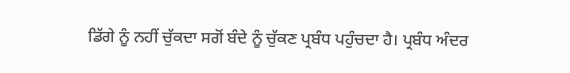ਡਿੱਗੇ ਨੂੰ ਨਹੀਂ ਚੁੱਕਦਾ ਸਗੋਂ ਬੰਦੇ ਨੂੰ ਚੁੱਕਣ ਪ੍ਰਬੰਧ ਪਹੁੰਚਦਾ ਹੈ। ਪ੍ਰਬੰਧ ਅੰਦਰ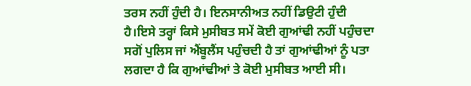ਤਰਸ ਨਹੀਂ ਹੁੰਦੀ ਹੈ। ਇਨਸਾਨੀਅਤ ਨਹੀਂ ਡਿਉਟੀ ਹੁੰਦੀ ਹੈ।ਇਸੇ ਤਰ੍ਹਾਂ ਕਿਸੇ ਮੁਸੀਬਤ ਸਮੇਂ ਕੋਈ ਗੁਆਂਢੀ ਨਹੀਂ ਪਹੁੰਚਦਾ ਸਗੋਂ ਪੁਲਿਸ ਜਾਂ ਐਂਬੂਲੈਂਸ ਪਹੁੰਚਦੀ ਹੈ ਤਾਂ ਗੁਆਂਢੀਆਂ ਨੂੰ ਪਤਾ ਲਗਦਾ ਹੈ ਕਿ ਗੁਆਂਢੀਆਂ ਤੇ ਕੋਈ ਮੁਸੀਬਤ ਆਈ ਸੀ।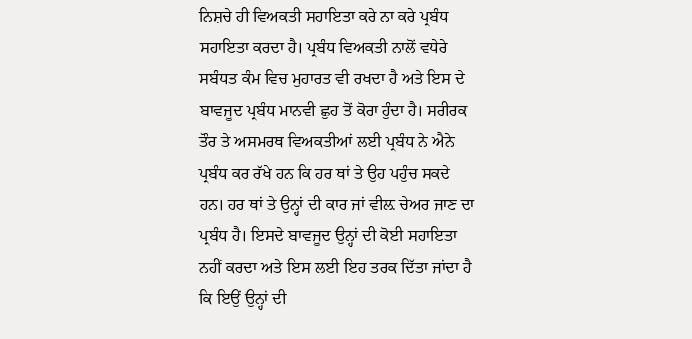ਨਿਸ਼ਚੇ ਹੀ ਵਿਅਕਤੀ ਸਹਾਇਤਾ ਕਰੇ ਨਾ ਕਰੇ ਪ੍ਰਬੰਧ ਸਹਾਇਤਾ ਕਰਦਾ ਹੈ। ਪ੍ਰਬੰਧ ਵਿਅਕਤੀ ਨਾਲੋਂ ਵਧੇਰੇ ਸਬੰਧਤ ਕੰਮ ਵਿਚ ਮੁਹਾਰਤ ਵੀ ਰਖਦਾ ਹੈ ਅਤੇ ਇਸ ਦੇ ਬਾਵਜੂਦ ਪ੍ਰਬੰਧ ਮਾਨਵੀ ਛੁਹ ਤੋਂ ਕੋਰਾ ਹੁੰਦਾ ਹੈ। ਸਰੀਰਕ ਤੌਰ ਤੇ ਅਸਮਰਥ ਵਿਅਕਤੀਆਂ ਲਈ ਪ੍ਰਬੰਧ ਨੇ ਐਨੇ ਪ੍ਰਬੰਧ ਕਰ ਰੱਖੇ ਹਨ ਕਿ ਹਰ ਥਾਂ ਤੇ ਉਹ ਪਹੁੰਚ ਸਕਦੇ ਹਨ। ਹਰ ਥਾਂ ਤੇ ਉਨ੍ਹਾਂ ਦੀ ਕਾਰ ਜਾਂ ਵੀਲ਼ ਚੇਅਰ ਜਾਣ ਦਾ ਪ੍ਰਬੰਧ ਹੈ। ਇਸਦੇ ਬਾਵਜੂਦ ਉਨ੍ਹਾਂ ਦੀ ਕੋਈ ਸਹਾਇਤਾ ਨਹੀਂ ਕਰਦਾ ਅਤੇ ਇਸ ਲਈ ਇਹ ਤਰਕ ਦਿੱਤਾ ਜਾਂਦਾ ਹੈ ਕਿ ਇਉਂ ਉਨ੍ਹਾਂ ਦੀ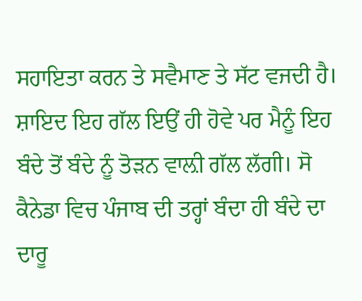ਸਹਾਇਤਾ ਕਰਨ ਤੇ ਸਵੈਮਾਣ ਤੇ ਸੱਟ ਵਜਦੀ ਹੈ। ਸ਼ਾਇਦ ਇਹ ਗੱਲ ਇਉਂ ਹੀ ਹੋਵੇ ਪਰ ਮੈਨੂੰ ਇਹ ਬੰਦੇ ਤੋਂ ਬੰਦੇ ਨੂੰ ਤੋੜਨ ਵਾਲ਼ੀ ਗੱਲ ਲੱਗੀ। ਸੋ ਕੈਨੇਡਾ ਵਿਚ ਪੰਜਾਬ ਦੀ ਤਰ੍ਹਾਂ ਬੰਦਾ ਹੀ ਬੰਦੇ ਦਾ ਦਾਰੂ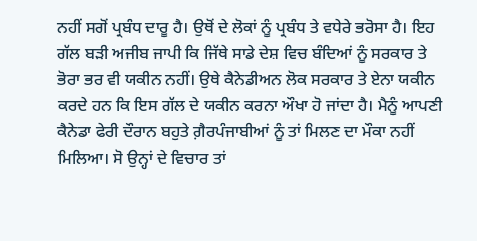ਨਹੀਂ ਸਗੋਂ ਪ੍ਰਬੰਧ ਦਾਰੂ ਹੈ। ਉਥੋਂ ਦੇ ਲੋਕਾਂ ਨੂੰ ਪ੍ਰਬੰਧ ਤੇ ਵਧੇਰੇ ਭਰੋਸਾ ਹੈ। ਇਹ ਗੱਲ ਬੜੀ ਅਜੀਬ ਜਾਪੀ ਕਿ ਜਿੱਥੇ ਸਾਡੇ ਦੇਸ਼ ਵਿਚ ਬੰਦਿਆਂ ਨੂੰ ਸਰਕਾਰ ਤੇ ਭੋਰਾ ਭਰ ਵੀ ਯਕੀਨ ਨਹੀਂ। ਉਥੇ ਕੈਨੇਡੀਅਨ ਲੋਕ ਸਰਕਾਰ ਤੇ ਏਨਾ ਯਕੀਨ ਕਰਦੇ ਹਨ ਕਿ ਇਸ ਗੱਲ ਦੇ ਯਕੀਨ ਕਰਨਾ ਔਖਾ ਹੋ ਜਾਂਦਾ ਹੈ। ਮੈਨੂੰ ਆਪਣੀ ਕੈਨੇਡਾ ਫੇਰੀ ਦੌਰਾਨ ਬਹੁਤੇ ਗ਼ੈਰਪੰਜਾਬੀਆਂ ਨੂੰ ਤਾਂ ਮਿਲਣ ਦਾ ਮੌਕਾ ਨਹੀਂ ਮਿਲਿਆ। ਸੋ ਉਨ੍ਹਾਂ ਦੇ ਵਿਚਾਰ ਤਾਂ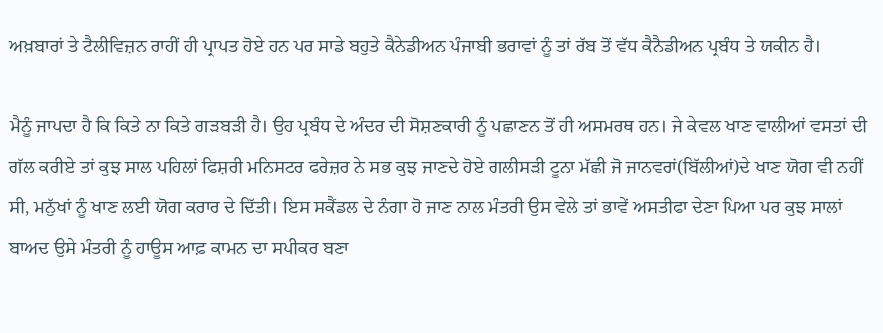ਅਖ਼ਬਾਰਾਂ ਤੇ ਟੈਲੀਵਿਜ਼ਨ ਰਾਹੀਂ ਹੀ ਪ੍ਰਾਪਤ ਹੋਏ ਹਨ ਪਰ ਸਾਡੇ ਬਹੁਤੇ ਕੈਨੇਡੀਅਨ ਪੰਜਾਬੀ ਭਰਾਵਾਂ ਨੂੰ ਤਾਂ ਰੱਬ ਤੋਂ ਵੱਧ ਕੈਨੈਡੀਅਨ ਪ੍ਰਬੰਧ ਤੇ ਯਕੀਨ ਹੈ।

ਮੈਨੂੰ ਜਾਪਦਾ ਹੈ ਕਿ ਕਿਤੇ ਨਾ ਕਿਤੇ ਗੜਬੜੀ ਹੈ। ਉਹ ਪ੍ਰਬੰਧ ਦੇ ਅੰਦਰ ਦੀ ਸੋਸ਼ਣਕਾਰੀ ਨੂੰ ਪਛਾਣਨ ਤੋਂ ਹੀ ਅਸਮਰਥ ਹਨ। ਜੇ ਕੇਵਲ ਖਾਣ ਵਾਲੀਆਂ ਵਸਤਾਂ ਦੀ ਗੱਲ ਕਰੀਏ ਤਾਂ ਕੁਝ ਸਾਲ ਪਹਿਲਾਂ ਫਿਸ਼ਰੀ ਮਨਿਸਟਰ ਫਰੇਜ਼ਰ ਨੇ ਸਭ ਕੁਝ ਜਾਣਦੇ ਹੋਏ ਗਲੀਸੜੀ ਟੂਨਾ ਮੱਛੀ ਜੋ ਜਾਨਵਰਾਂ(ਬਿੱਲੀਆਂ)ਦੇ ਖਾਣ ਯੋਗ ਵੀ ਨਹੀਂ ਸੀ, ਮਨੁੱਖਾਂ ਨੂੰ ਖਾਣ ਲਈ ਯੋਗ ਕਰਾਰ ਦੇ ਦਿੱਤੀ। ਇਸ ਸਕੈਂਡਲ ਦੇ ਨੰਗਾ ਹੋ ਜਾਣ ਨਾਲ ਮੰਤਰੀ ਉਸ ਵੇਲੇ ਤਾਂ ਭਾਵੇਂ ਅਸਤੀਫਾ ਦੇਣਾ ਪਿਆ ਪਰ ਕੁਝ ਸਾਲਾਂ ਬਾਅਦ ਉਸੇ ਮੰਤਰੀ ਨੂੰ ਹਾਊਸ ਆਫ਼ ਕਾਮਨ ਦਾ ਸਪੀਕਰ ਬਣਾ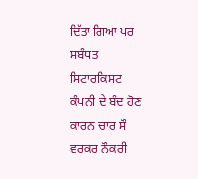ਦਿੱਤਾ ਗਿਆ ਪਰ ਸਬੰਧਤ ਸਿਟਾਰਕਿਸਟ ਕੰਪਨੀ ਦੇ ਬੰਦ ਹੋਣ ਕਾਰਨ ਚਾਰ ਸੌ ਵਰਕਰ ਨੌਕਰੀ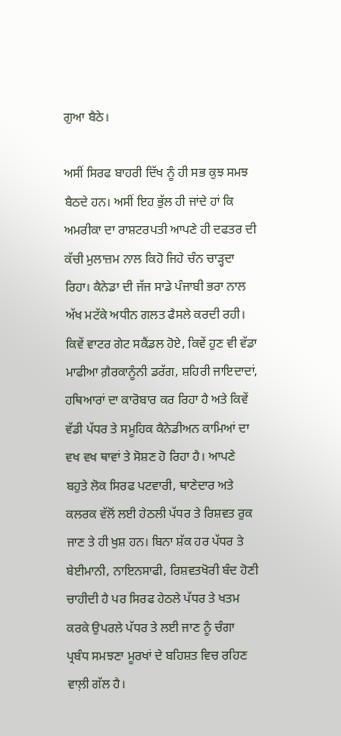ਗੁਆ ਬੈਠੇ।

ਅਸੀਂ ਸਿਰਫ ਬਾਹਰੀ ਦਿੱਖ ਨੂੰ ਹੀ ਸਭ ਕੁਝ ਸਮਝ ਬੈਠਦੇ ਹਨ। ਅਸੀਂ ਇਹ ਭੁੱਲ ਹੀ ਜਾਂਦੇ ਹਾਂ ਕਿ ਅਮਰੀਕਾ ਦਾ ਰਾਸ਼ਟਰਪਤੀ ਆਪਣੇ ਹੀ ਦਫਤਰ ਦੀ ਕੱਚੀ ਮੁਲਾਜ਼ਮ ਨਾਲ ਕਿਹੋ ਜਿਹੇ ਚੰਨ ਚਾੜ੍ਹਦਾ ਰਿਹਾ। ਕੈਨੇਡਾ ਦੀ ਜੱਜ ਸਾਡੇ ਪੰਜਾਬੀ ਭਰਾ ਨਾਲ ਅੱਖ ਮਟੱਕੇ ਅਧੀਨ ਗਲਤ ਫੈਸਲੇ ਕਰਦੀ ਰਹੀ। ਕਿਵੇਂ ਵਾਟਰ ਗੇਟ ਸਕੈਂਡਲ ਹੋਏ, ਕਿਵੇਂ ਹੁਣ ਵੀ ਵੱਡਾ ਮਾਫੀਆ ਗ਼ੈਰਕਾਨੂੰਨੀ ਡਰੱਗ, ਸ਼ਹਿਰੀ ਜਾਇਦਾਦਾਂ, ਹਥਿਆਰਾਂ ਦਾ ਕਾਰੋਬਾਰ ਕਰ ਰਿਹਾ ਹੈ ਅਤੇ ਕਿਵੇਂ ਵੱਡੀ ਪੱਧਰ ਤੇ ਸਮੂਹਿਕ ਕੈਨੇਡੀਅਨ ਕਾਮਿਆਂ ਦਾ ਵਖ ਵਖ ਥਾਵਾਂ ਤੇ ਸੋਸ਼ਣ ਹੋ ਰਿਹਾ ਹੈ। ਆਪਣੇ ਬਹੁਤੇ ਲੋਕ ਸਿਰਫ ਪਟਵਾਰੀ, ਥਾਣੇਦਾਰ ਅਤੇ ਕਲਰਕ ਵੱਲੋਂ ਲਈ ਹੇਠਲੀ ਪੱਧਰ ਤੇ ਰਿਸ਼ਵਤ ਰੁਕ ਜਾਣ ਤੇ ਹੀ ਖੁਸ਼ ਹਨ। ਬਿਨਾ ਸ਼ੱਕ ਹਰ ਪੱਧਰ ਤੇ ਬੇਈਮਾਨੀ, ਨਾਇਨਸਾਫੀ, ਰਿਸ਼ਵਤਖੋਰੀ ਬੰਦ ਹੋਣੀ ਚਾਹੀਦੀ ਹੈ ਪਰ ਸਿਰਫ ਹੇਠਲੇ ਪੱਧਰ ਤੇ ਖਤਮ ਕਰਕੇ ਉਪਰਲੇ ਪੱਧਰ ਤੇ ਲਈ ਜਾਣ ਨੂੰ ਚੰਗਾ ਪ੍ਰਬੰਧ ਸਮਝਣਾ ਮੂਰਖਾਂ ਦੇ ਬਹਿਸ਼ਤ ਵਿਚ ਰਹਿਣ ਵਾਲ਼ੀ ਗੱਲ ਹੈ।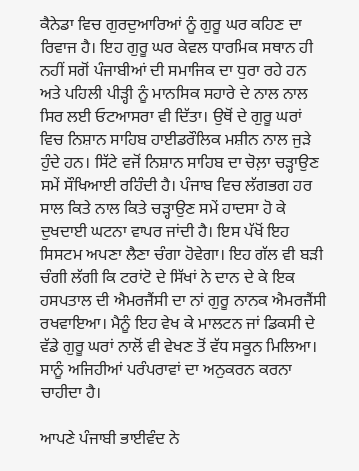ਕੈਨੇਡਾ ਵਿਚ ਗੁਰਦੁਆਰਿਆਂ ਨੂੰ ਗੁਰੂ ਘਰ ਕਹਿਣ ਦਾ ਰਿਵਾਜ ਹੈ। ਇਹ ਗੁਰੂ ਘਰ ਕੇਵਲ ਧਾਰਮਿਕ ਸਥਾਨ ਹੀ ਨਹੀਂ ਸਗੋਂ ਪੰਜਾਬੀਆਂ ਦੀ ਸਮਾਜਿਕ ਦਾ ਧੁਰਾ ਰਹੇ ਹਨ ਅਤੇ ਪਹਿਲੀ ਪੀੜ੍ਹੀ ਨੂੰ ਮਾਨਸਿਕ ਸਹਾਰੇ ਦੇ ਨਾਲ ਨਾਲ ਸਿਰ ਲਈ ਓਟਆਸਰਾ ਵੀ ਦਿੱਤਾ। ਉਥੋਂ ਦੇ ਗੁਰੂ ਘਰਾਂ ਵਿਚ ਨਿਸ਼ਾਨ ਸਾਹਿਬ ਹਾਈਡਰੌਲਿਕ ਮਸ਼ੀਨ ਨਾਲ ਜੁੜੇ ਹੁੰਦੇ ਹਨ। ਸਿੱਟੇ ਵਜੋਂ ਨਿਸ਼ਾਨ ਸਾਹਿਬ ਦਾ ਚੋਲ਼ਾ ਚੜ੍ਹਾਉਣ ਸਮੇਂ ਸੌਖਿਆਈ ਰਹਿੰਦੀ ਹੈ। ਪੰਜਾਬ ਵਿਚ ਲੱਗਭਗ ਹਰ ਸਾਲ ਕਿਤੇ ਨਾਲ ਕਿਤੇ ਚੜ੍ਹਾਉਣ ਸਮੇਂ ਹਾਦਸਾ ਹੋ ਕੇ ਦੁਖਦਾਈ ਘਟਨਾ ਵਾਪਰ ਜਾਂਦੀ ਹੈ। ਇਸ ਪੱਖੋਂ ਇਹ ਸਿਸਟਮ ਅਪਣਾ ਲੈਣਾ ਚੰਗਾ ਹੋਵੇਗਾ। ਇਹ ਗੱਲ ਵੀ ਬੜੀ ਚੰਗੀ ਲੱਗੀ ਕਿ ਟਰਾਂਟੋ ਦੇ ਸਿੱਖਾਂ ਨੇ ਦਾਨ ਦੇ ਕੇ ਇਕ ਹਸਪਤਾਲ ਦੀ ਐਮਰਜੈਂਸੀ ਦਾ ਨਾਂ ਗੁਰੂ ਨਾਨਕ ਐਮਰਜੈਂਸੀ ਰਖਵਾਇਆ। ਮੈਨੂੰ ਇਹ ਵੇਖ ਕੇ ਮਾਲਟਨ ਜਾਂ ਡਿਕਸੀ ਦੇ ਵੱਡੇ ਗੁਰੂ ਘਰਾਂ ਨਾਲੋਂ ਵੀ ਵੇਖਣ ਤੋਂ ਵੱਧ ਸਕੂਨ ਮਿਲਿਆ। ਸਾਨੂੰ ਅਜਿਹੀਆਂ ਪਰੰਪਰਾਵਾਂ ਦਾ ਅਨੁਕਰਨ ਕਰਨਾ ਚਾਹੀਦਾ ਹੈ।

ਆਪਣੇ ਪੰਜਾਬੀ ਭਾਈਵੰਦ ਨੇ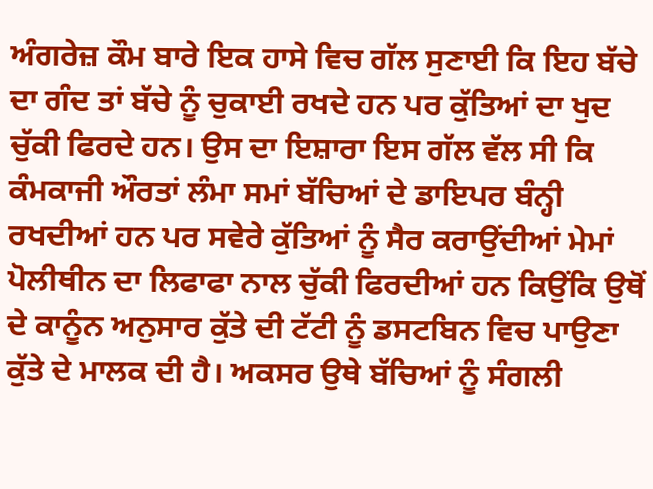ਅੰਗਰੇਜ਼ ਕੌਮ ਬਾਰੇ ਇਕ ਹਾਸੇ ਵਿਚ ਗੱਲ ਸੁਣਾਈ ਕਿ ਇਹ ਬੱਚੇ ਦਾ ਗੰਦ ਤਾਂ ਬੱਚੇ ਨੂੰ ਚੁਕਾਈ ਰਖਦੇ ਹਨ ਪਰ ਕੁੱਤਿਆਂ ਦਾ ਖੁਦ ਚੁੱਕੀ ਫਿਰਦੇ ਹਨ। ਉਸ ਦਾ ਇਸ਼ਾਰਾ ਇਸ ਗੱਲ ਵੱਲ ਸੀ ਕਿ ਕੰਮਕਾਜੀ ਔਰਤਾਂ ਲੰਮਾ ਸਮਾਂ ਬੱਚਿਆਂ ਦੇ ਡਾਇਪਰ ਬੰਨ੍ਹੀ ਰਖਦੀਆਂ ਹਨ ਪਰ ਸਵੇਰੇ ਕੁੱਤਿਆਂ ਨੂੰ ਸੈਰ ਕਰਾਉਂਦੀਆਂ ਮੇਮਾਂ ਪੋਲੀਥੀਨ ਦਾ ਲਿਫਾਫਾ ਨਾਲ ਚੁੱਕੀ ਫਿਰਦੀਆਂ ਹਨ ਕਿਉਂਕਿ ਉਥੋਂ ਦੇ ਕਾਨੂੰਨ ਅਨੁਸਾਰ ਕੁੱਤੇ ਦੀ ਟੱਟੀ ਨੂੰ ਡਸਟਬਿਨ ਵਿਚ ਪਾਉਣਾ ਕੁੱਤੇ ਦੇ ਮਾਲਕ ਦੀ ਹੈ। ਅਕਸਰ ਉਥੇ ਬੱਚਿਆਂ ਨੂੰ ਸੰਗਲੀ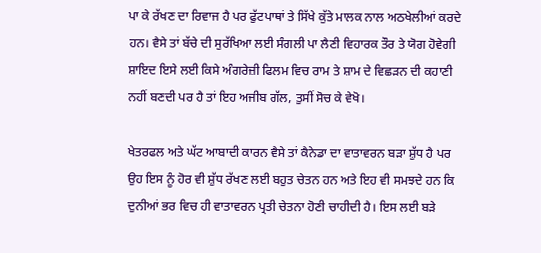ਪਾ ਕੇ ਰੱਖਣ ਦਾ ਰਿਵਾਜ ਹੈ ਪਰ ਫੁੱਟਪਾਥਾਂ ਤੇ ਸਿੱਖੇ ਕੁੱਤੇ ਮਾਲਕ ਨਾਲ ਅਠਖੇਲੀਆਂ ਕਰਦੇ ਹਨ। ਵੈਸੇ ਤਾਂ ਬੱਚੇ ਦੀ ਸੁਰੱਖਿਆ ਲਈ ਸੰਗਲੀ ਪਾ ਲੈਣੀ ਵਿਹਾਰਕ ਤੌਰ ਤੇ ਯੋਗ ਹੋਵੇਗੀ ਸ਼ਾਇਦ ਇਸੇ ਲਈ ਕਿਸੇ ਅੰਗਰੇਜ਼ੀ ਫਿਲਮ ਵਿਚ ਰਾਮ ਤੇ ਸ਼ਾਮ ਦੇ ਵਿਛੜਨ ਦੀ ਕਹਾਣੀ ਨਹੀਂ ਬਣਦੀ ਪਰ ਹੈ ਤਾਂ ਇਹ ਅਜੀਬ ਗੱਲ, ਤੁਸੀਂ ਸੋਚ ਕੇ ਵੇਖੋ।

ਖੇਤਰਫਲ ਅਤੇ ਘੱਟ ਆਬਾਦੀ ਕਾਰਨ ਵੈਸੇ ਤਾਂ ਕੈਨੇਡਾ ਦਾ ਵਾਤਾਵਰਨ ਬੜਾ ਸ਼ੁੱਧ ਹੈ ਪਰ ਉਹ ਇਸ ਨੂੰ ਹੋਰ ਵੀ ਸ਼ੁੱਧ ਰੱਖਣ ਲਈ ਬਹੁਤ ਚੇਤਨ ਹਨ ਅਤੇ ਇਹ ਵੀ ਸਮਝਦੇ ਹਨ ਕਿ ਦੁਨੀਆਂ ਭਰ ਵਿਚ ਹੀ ਵਾਤਾਵਰਨ ਪ੍ਰਤੀ ਚੇਤਨਾ ਹੋਣੀ ਚਾਹੀਦੀ ਹੈ। ਇਸ ਲਈ ਬੜੇ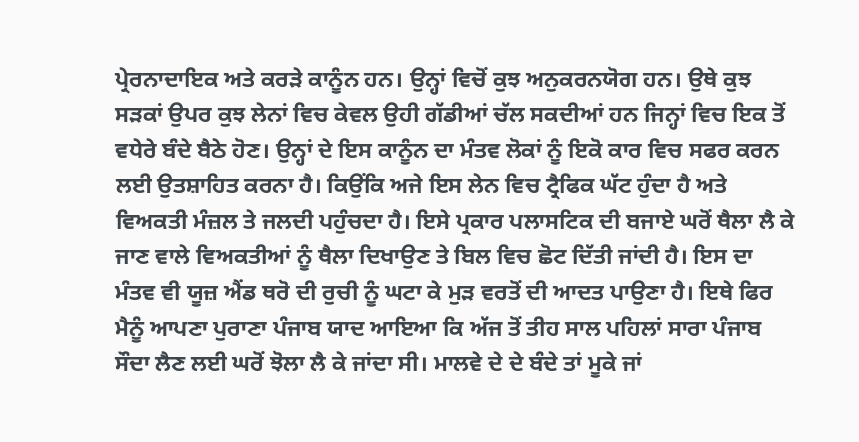ਪ੍ਰੇਰਨਾਦਾਇਕ ਅਤੇ ਕਰੜੇ ਕਾਨੂੰਨ ਹਨ। ਉਨ੍ਹਾਂ ਵਿਚੋਂ ਕੁਝ ਅਨੁਕਰਨਯੋਗ ਹਨ। ਉਥੇ ਕੁਝ ਸੜਕਾਂ ਉਪਰ ਕੁਝ ਲੇਨਾਂ ਵਿਚ ਕੇਵਲ ਉਹੀ ਗੱਡੀਆਂ ਚੱਲ ਸਕਦੀਆਂ ਹਨ ਜਿਨ੍ਹਾਂ ਵਿਚ ਇਕ ਤੋਂ ਵਧੇਰੇ ਬੰਦੇ ਬੈਠੇ ਹੋਣ। ਉਨ੍ਹਾਂ ਦੇ ਇਸ ਕਾਨੂੰਨ ਦਾ ਮੰਤਵ ਲੋਕਾਂ ਨੂੰ ਇਕੋ ਕਾਰ ਵਿਚ ਸਫਰ ਕਰਨ ਲਈ ਉਤਸ਼ਾਹਿਤ ਕਰਨਾ ਹੈ। ਕਿਉਂਕਿ ਅਜੇ ਇਸ ਲੇਨ ਵਿਚ ਟ੍ਰੈਫਿਕ ਘੱਟ ਹੁੰਦਾ ਹੈ ਅਤੇ ਵਿਅਕਤੀ ਮੰਜ਼ਲ ਤੇ ਜਲਦੀ ਪਹੁੰਚਦਾ ਹੈ। ਇਸੇ ਪ੍ਰਕਾਰ ਪਲਾਸਟਿਕ ਦੀ ਬਜਾਏ ਘਰੋਂ ਥੈਲਾ ਲੈ ਕੇ ਜਾਣ ਵਾਲੇ ਵਿਅਕਤੀਆਂ ਨੂੰ ਥੈਲਾ ਦਿਖਾਉਣ ਤੇ ਬਿਲ ਵਿਚ ਛੋਟ ਦਿੱਤੀ ਜਾਂਦੀ ਹੈ। ਇਸ ਦਾ ਮੰਤਵ ਵੀ ਯੂਜ਼ ਐਂਡ ਥਰੋ ਦੀ ਰੁਚੀ ਨੂੰ ਘਟਾ ਕੇ ਮੁੜ ਵਰਤੋਂ ਦੀ ਆਦਤ ਪਾਉਣਾ ਹੈ। ਇਥੇ ਫਿਰ ਮੈਨੂੰ ਆਪਣਾ ਪੁਰਾਣਾ ਪੰਜਾਬ ਯਾਦ ਆਇਆ ਕਿ ਅੱਜ ਤੋਂ ਤੀਹ ਸਾਲ ਪਹਿਲਾਂ ਸਾਰਾ ਪੰਜਾਬ ਸੌਦਾ ਲੈਣ ਲਈ ਘਰੋਂ ਝੋਲਾ ਲੈ ਕੇ ਜਾਂਦਾ ਸੀ। ਮਾਲਵੇ ਦੇ ਦੇ ਬੰਦੇ ਤਾਂ ਮੂਕੇ ਜਾਂ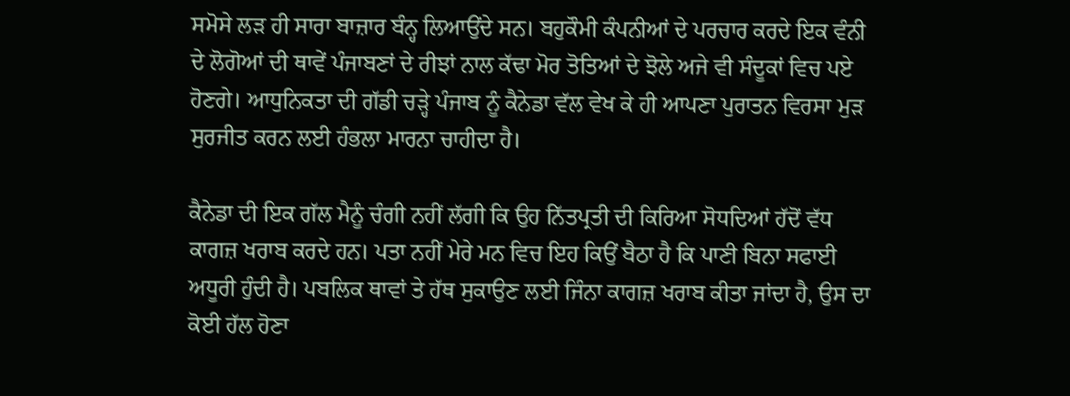ਸਮੋਸੇ ਲੜ ਹੀ ਸਾਰਾ ਬਾਜ਼ਾਰ ਬੰਨ੍ਹ ਲਿਆਉਂਦੇ ਸਨ। ਬਹੁਕੌਮੀ ਕੰਪਨੀਆਂ ਦੇ ਪਰਚਾਰ ਕਰਦੇ ਇਕ ਵੰਨੀ ਦੇ ਲੋਗੋਆਂ ਦੀ ਥਾਵੇਂ ਪੰਜਾਬਣਾਂ ਦੇ ਰੀਝਾਂ ਨਾਲ ਕੱਢਾ ਮੋਰ ਤੋਤਿਆਂ ਦੇ ਝੋਲੇ ਅਜੇ ਵੀ ਸੰਦੂਕਾਂ ਵਿਚ ਪਏ ਹੋਣਗੇ। ਆਧੁਨਿਕਤਾ ਦੀ ਗੱਡੀ ਚੜ੍ਹੇ ਪੰਜਾਬ ਨੂੰ ਕੈਨੇਡਾ ਵੱਲ ਵੇਖ ਕੇ ਹੀ ਆਪਣਾ ਪੁਰਾਤਨ ਵਿਰਸਾ ਮੁੜ ਸੁਰਜੀਤ ਕਰਨ ਲਈ ਹੰਭਲਾ ਮਾਰਨਾ ਚਾਹੀਦਾ ਹੈ।

ਕੈਨੇਡਾ ਦੀ ਇਕ ਗੱਲ ਮੈਨੂੰ ਚੰਗੀ ਨਹੀਂ ਲੱਗੀ ਕਿ ਉਹ ਨਿੱਤਪ੍ਰਤੀ ਦੀ ਕਿਰਿਆ ਸੋਧਦਿਆਂ ਹੱਦੋਂ ਵੱਧ ਕਾਗਜ਼ ਖਰਾਬ ਕਰਦੇ ਹਨ। ਪਤਾ ਨਹੀਂ ਮੇਰੇ ਮਨ ਵਿਚ ਇਹ ਕਿਉਂ ਬੈਠਾ ਹੈ ਕਿ ਪਾਣੀ ਬਿਨਾ ਸਫਾਈ ਅਧੂਰੀ ਹੁੰਦੀ ਹੈ। ਪਬਲਿਕ ਥਾਵਾਂ ਤੇ ਹੱਥ ਸੁਕਾਉਣ ਲਈ ਜਿੰਨਾ ਕਾਗਜ਼ ਖਰਾਬ ਕੀਤਾ ਜਾਂਦਾ ਹੈ, ਉਸ ਦਾ ਕੋਈ ਹੱਲ ਹੋਣਾ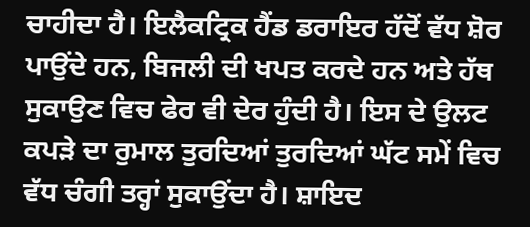ਚਾਹੀਦਾ ਹੈ। ਇਲੈਕਟ੍ਰਿਕ ਹੈਂਡ ਡਰਾਇਰ ਹੱਦੋਂ ਵੱਧ ਸ਼ੋਰ ਪਾਉਂਦੇ ਹਨ, ਬਿਜਲੀ ਦੀ ਖਪਤ ਕਰਦੇ ਹਨ ਅਤੇ ਹੱਥ ਸੁਕਾਉਣ ਵਿਚ ਫੇਰ ਵੀ ਦੇਰ ਹੁੰਦੀ ਹੈ। ਇਸ ਦੇ ਉਲਟ ਕਪੜੇ ਦਾ ਰੁਮਾਲ ਤੁਰਦਿਆਂ ਤੁਰਦਿਆਂ ਘੱਟ ਸਮੇਂ ਵਿਚ ਵੱਧ ਚੰਗੀ ਤਰ੍ਹਾਂ ਸੁਕਾਉਂਦਾ ਹੈ। ਸ਼ਾਇਦ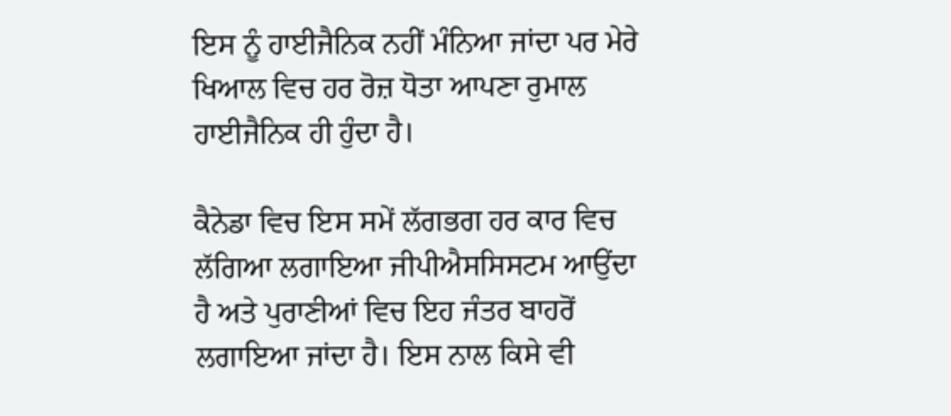ਇਸ ਨੂੰ ਹਾਈਜੈਨਿਕ ਨਹੀਂ ਮੰਨਿਆ ਜਾਂਦਾ ਪਰ ਮੇਰੇ ਖਿਆਲ ਵਿਚ ਹਰ ਰੋਜ਼ ਧੋਤਾ ਆਪਣਾ ਰੁਮਾਲ ਹਾਈਜੈਨਿਕ ਹੀ ਹੁੰਦਾ ਹੈ।

ਕੈਨੇਡਾ ਵਿਚ ਇਸ ਸਮੇਂ ਲੱਗਭਗ ਹਰ ਕਾਰ ਵਿਚ ਲੱਗਿਆ ਲਗਾਇਆ ਜੀਪੀਐਸਸਿਸਟਮ ਆਉਂਦਾ ਹੈ ਅਤੇ ਪੁਰਾਣੀਆਂ ਵਿਚ ਇਹ ਜੰਤਰ ਬਾਹਰੋਂ ਲਗਾਇਆ ਜਾਂਦਾ ਹੈ। ਇਸ ਨਾਲ ਕਿਸੇ ਵੀ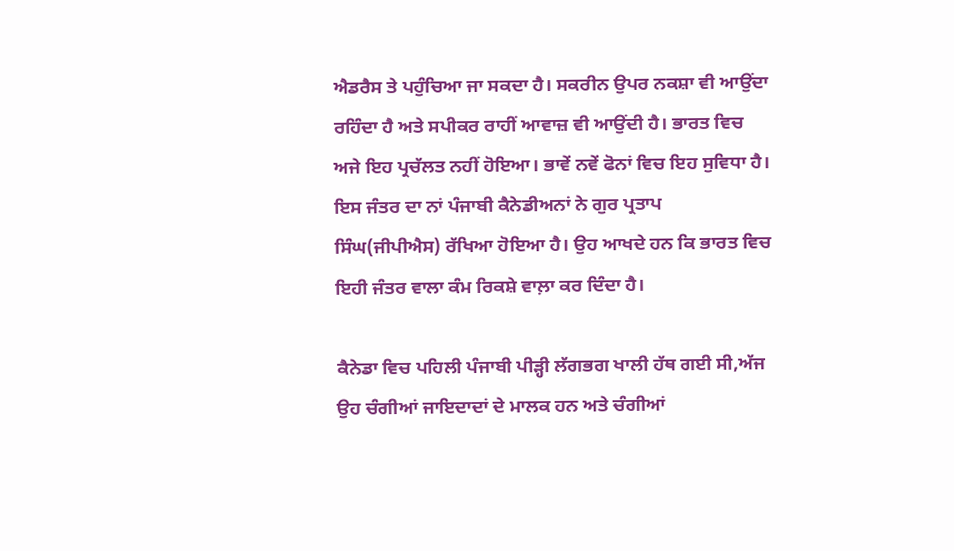ਐਡਰੈਸ ਤੇ ਪਹੁੰਚਿਆ ਜਾ ਸਕਦਾ ਹੈ। ਸਕਰੀਨ ਉਪਰ ਨਕਸ਼ਾ ਵੀ ਆਉਂਦਾ ਰਹਿੰਦਾ ਹੈ ਅਤੇ ਸਪੀਕਰ ਰਾਹੀਂ ਆਵਾਜ਼ ਵੀ ਆਉਂਦੀ ਹੈ। ਭਾਰਤ ਵਿਚ ਅਜੇ ਇਹ ਪ੍ਰਚੱਲਤ ਨਹੀਂ ਹੋਇਆ। ਭਾਵੇਂ ਨਵੇਂ ਫੋਨਾਂ ਵਿਚ ਇਹ ਸੁਵਿਧਾ ਹੈ। ਇਸ ਜੰਤਰ ਦਾ ਨਾਂ ਪੰਜਾਬੀ ਕੈਨੇਡੀਅਨਾਂ ਨੇ ਗੁਰ ਪ੍ਰਤਾਪ ਸਿੰਘ(ਜੀਪੀਐਸ) ਰੱਖਿਆ ਹੋਇਆ ਹੈ। ਉਹ ਆਖਦੇ ਹਨ ਕਿ ਭਾਰਤ ਵਿਚ ਇਹੀ ਜੰਤਰ ਵਾਲਾ ਕੰਮ ਰਿਕਸ਼ੇ ਵਾਲ਼ਾ ਕਰ ਦਿੰਦਾ ਹੈ।

ਕੈਨੇਡਾ ਵਿਚ ਪਹਿਲੀ ਪੰਜਾਬੀ ਪੀੜ੍ਹੀ ਲੱਗਭਗ ਖਾਲੀ ਹੱਥ ਗਈ ਸੀ,ਅੱਜ ਉਹ ਚੰਗੀਆਂ ਜਾਇਦਾਦਾਂ ਦੇ ਮਾਲਕ ਹਨ ਅਤੇ ਚੰਗੀਆਂ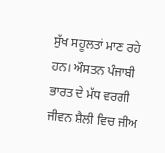ਸੁੱਖ ਸਹੂਲਤਾਂ ਮਾਣ ਰਹੇ ਹਨ। ਔਸਤਨ ਪੰਜਾਬੀ ਭਾਰਤ ਦੇ ਮੱਧ ਵਰਗੀ ਜੀਵਨ ਸ਼ੈਲੀ ਵਿਚ ਜੀਅ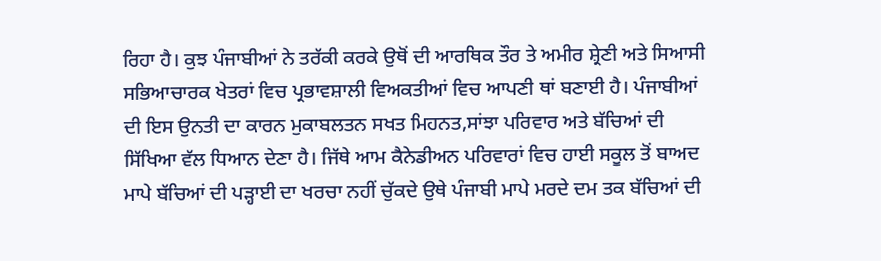ਰਿਹਾ ਹੈ। ਕੁਝ ਪੰਜਾਬੀਆਂ ਨੇ ਤਰੱਕੀ ਕਰਕੇ ਉਥੋਂ ਦੀ ਆਰਥਿਕ ਤੌਰ ਤੇ ਅਮੀਰ ਸ਼੍ਰੇਣੀ ਅਤੇ ਸਿਆਸੀ ਸਭਿਆਚਾਰਕ ਖੇਤਰਾਂ ਵਿਚ ਪ੍ਰਭਾਵਸ਼ਾਲੀ ਵਿਅਕਤੀਆਂ ਵਿਚ ਆਪਣੀ ਥਾਂ ਬਣਾਈ ਹੈ। ਪੰਜਾਬੀਆਂ ਦੀ ਇਸ ਉਨਤੀ ਦਾ ਕਾਰਨ ਮੁਕਾਬਲਤਨ ਸਖਤ ਮਿਹਨਤ,ਸਾਂਝਾ ਪਰਿਵਾਰ ਅਤੇ ਬੱਚਿਆਂ ਦੀ ਸਿੱਖਿਆ ਵੱਲ ਧਿਆਨ ਦੇਣਾ ਹੈ। ਜਿੱਥੇ ਆਮ ਕੈਨੇਡੀਅਨ ਪਰਿਵਾਰਾਂ ਵਿਚ ਹਾਈ ਸਕੂਲ ਤੋਂ ਬਾਅਦ ਮਾਪੇ ਬੱਚਿਆਂ ਦੀ ਪੜ੍ਹਾਈ ਦਾ ਖਰਚਾ ਨਹੀਂ ਚੁੱਕਦੇ ਉਥੇ ਪੰਜਾਬੀ ਮਾਪੇ ਮਰਦੇ ਦਮ ਤਕ ਬੱਚਿਆਂ ਦੀ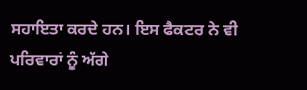ਸਹਾਇਤਾ ਕਰਦੇ ਹਨ। ਇਸ ਫੈਕਟਰ ਨੇ ਵੀ ਪਰਿਵਾਰਾਂ ਨੂੰ ਅੱਗੇ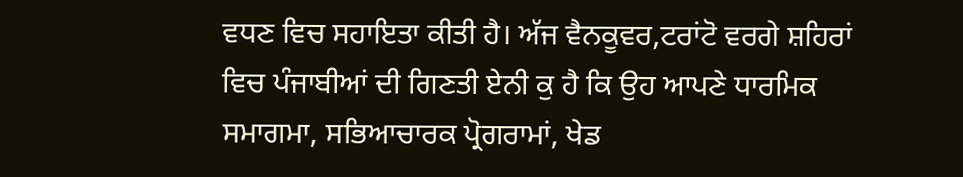ਵਧਣ ਵਿਚ ਸਹਾਇਤਾ ਕੀਤੀ ਹੈ। ਅੱਜ ਵੈਨਕੂਵਰ,ਟਰਾਂਟੋ ਵਰਗੇ ਸ਼ਹਿਰਾਂ ਵਿਚ ਪੰਜਾਬੀਆਂ ਦੀ ਗਿਣਤੀ ਏਨੀ ਕੁ ਹੈ ਕਿ ਉਹ ਆਪਣੇ ਧਾਰਮਿਕ ਸਮਾਗਮਾ, ਸਭਿਆਚਾਰਕ ਪ੍ਰੋਗਰਾਮਾਂ, ਖੇਡ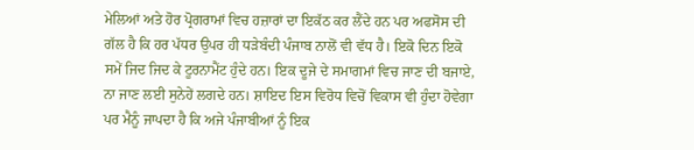ਮੇਲਿਆਂ ਅਤੇ ਹੋਰ ਪ੍ਰੋਗਰਾਮਾਂ ਵਿਚ ਹਜ਼ਾਰਾਂ ਦਾ ਇਕੱਠ ਕਰ ਲੈਂਦੇ ਹਨ ਪਰ ਅਫਸੋਸ ਦੀ ਗੱਲ ਹੈ ਕਿ ਹਰ ਪੱਧਰ ਉਪਰ ਹੀ ਧੜੇਬੰਦੀ ਪੰਜਾਬ ਨਾਲੋਂ ਵੀ ਵੱਧ ਹੈ। ਇਕੋ ਦਿਨ ਇਕੋ ਸਮੇਂ ਜਿਦ ਜਿਦ ਕੇ ਟੂਰਨਾਮੈਂਟ ਹੁੰਦੇ ਹਨ। ਇਕ ਦੂਜੇ ਦੇ ਸਮਾਗਮਾਂ ਵਿਚ ਜਾਣ ਦੀ ਬਜਾਏ, ਨਾ ਜਾਣ ਲਈ ਸੁਨੇਹੇਂ ਲਗਦੇ ਹਨ। ਸ਼ਾਇਦ ਇਸ ਵਿਰੋਧ ਵਿਚੋਂ ਵਿਕਾਸ ਵੀ ਹੁੰਦਾ ਹੋਵੇਗਾ ਪਰ ਮੈਨੂੰ ਜਾਪਦਾ ਹੈ ਕਿ ਅਜੇ ਪੰਜਾਬੀਆਂ ਨੂੰ ਇਕ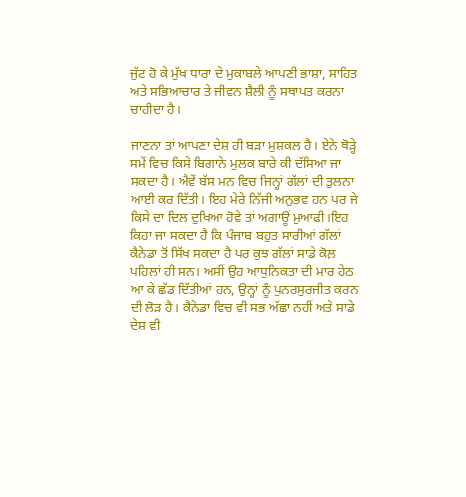ਜੁੱਟ ਹੋ ਕੇ ਮੁੱਖ ਧਾਰਾ ਦੇ ਮੁਕਾਬਲੇ ਆਪਣੀ ਭਾਸ਼ਾ, ਸਾਹਿਤ ਅਤੇ ਸਭਿਆਚਾਰ ਤੇ ਜੀਵਨ ਸ਼ੈਲੀ ਨੂੰ ਸਥਾਪਤ ਕਰਨਾ ਚਾਹੀਦਾ ਹੈ।

ਜਾਣਨਾ ਤਾਂ ਆਪਣਾ ਦੇਸ਼ ਹੀ ਬੜਾ ਮੁਸ਼ਕਲ ਹੈ। ਏਨੇ ਥੋੜ੍ਹੇ ਸਮੇਂ ਵਿਚ ਕਿਸੇ ਬਿਗਾਨੇ ਮੁਲਕ ਬਾਰੇ ਕੀ ਦੱਸਿਆ ਜਾ ਸਕਦਾ ਹੈ। ਐਵੇਂ ਬੱਸ ਮਨ ਵਿਚ ਜਿਨ੍ਹਾਂ ਗੱਲਾਂ ਦੀ ਤੁਲਨਾ ਆਈ ਕਰ ਦਿੱਤੀ। ਇਹ ਮੇਰੇ ਨਿੱਜੀ ਅਨੁਭਵ ਹਨ ਪਰ ਜੇ ਕਿਸੇ ਦਾ ਦਿਲ ਦੁਖਿਆ ਹੋਵੇ ਤਾਂ ਅਗਾਊਂ ਮੁਆਫੀ।ਇਹ ਕਿਹਾ ਜਾ ਸਕਦਾ ਹੈ ਕਿ ਪੰਜਾਬ ਬਹੁਤ ਸਾਰੀਆਂ ਗੱਲਾਂ ਕੈਨੇਡਾ ਤੋਂ ਸਿੱਖ ਸਕਦਾ ਹੈ ਪਰ ਕੁਝ ਗੱਲਾਂ ਸਾਡੇ ਕੋਲ਼ ਪਹਿਲਾਂ ਹੀ ਸਨ। ਅਸੀਂ ਉਹ ਆਧੁਨਿਕਤਾ ਦੀ ਮਾਰ ਹੇਠ ਆ ਕੇ ਛੱਡ ਦਿੱਤੀਆਂ ਹਨ, ਉਨ੍ਹਾਂ ਨੂੰ ਪੁਨਰਸੁਰਜੀਤ ਕਰਨ ਦੀ ਲੋੜ ਹੈ। ਕੈਨੇਡਾ ਵਿਚ ਵੀ ਸਭ ਅੱਛਾ ਨਹੀਂ ਅਤੇ ਸਾਡੇ ਦੇਸ਼ ਵੀ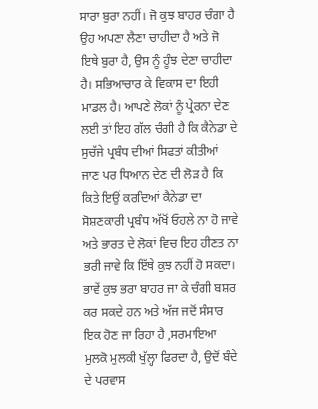ਸਾਰਾ ਬੁਰਾ ਨਹੀਂ। ਜੋ ਕੁਝ ਬਾਹਰ ਚੰਗਾ ਹੈ ਉਹ ਅਪਣਾ ਲੈਣਾ ਚਾਹੀਦਾ ਹੈ ਅਤੇ ਜੋ ਇਥੇ ਬੁਰਾ ਹੈ, ਉਸ ਨੂੰ ਹੂੰਝ ਦੇਣਾ ਚਾਹੀਦਾ ਹੈ। ਸਭਿਆਚਾਰ ਕੇ ਵਿਕਾਸ ਦਾ ਇਹੀ ਮਾਡਲ ਹੈ। ਆਪਣੇ ਲੋਕਾਂ ਨੂੰ ਪ੍ਰੇਰਨਾ ਦੇਣ ਲਈ ਤਾਂ ਇਹ ਗੱਲ ਚੰਗੀ ਹੈ ਕਿ ਕੈਨੇਡਾ ਦੇ ਸੁਚੱਜੇ ਪ੍ਰਬੰਧ ਦੀਆਂ ਸਿਫਤਾਂ ਕੀਤੀਆਂ ਜਾਣ ਪਰ ਧਿਆਨ ਦੇਣ ਦੀ ਲੋੜ ਹੈ ਕਿ ਕਿਤੇ ਇਉਂ ਕਰਦਿਆਂ ਕੈਨੇਡਾ ਦਾ ਸੋਸ਼ਣਕਾਰੀ ਪ੍ਰਬੰਧ ਅੱਖੋਂ ਓਹਲੇ ਨਾ ਹੋ ਜਾਵੇ ਅਤੇ ਭਾਰਤ ਦੇ ਲੋਕਾਂ ਵਿਚ ਇਹ ਹੀਣਤ ਨਾ ਭਰੀ ਜਾਵੇ ਕਿ ਇੱਥੇ ਕੁਝ ਨਹੀਂ ਹੋ ਸਕਦਾ। ਭਾਵੇਂ ਕੁਝ ਭਰਾ ਬਾਹਰ ਜਾ ਕੇ ਚੰਗੀ ਬਸ਼ਰ ਕਰ ਸਕਦੇ ਹਨ ਅਤੇ ਅੱਜ ਜਦੋਂ ਸੰਸਾਰ ਇਕ ਹੋਣ ਜਾ ਰਿਹਾ ਹੈ ,ਸਰਮਾਇਆ ਮੁਲਕੋ ਮੁਲਕੀ ਖੁੱਲ੍ਹਾ ਫਿਰਦਾ ਹੈ, ਉਦੋਂ ਬੰਦੇ ਦੇ ਪਰਵਾਸ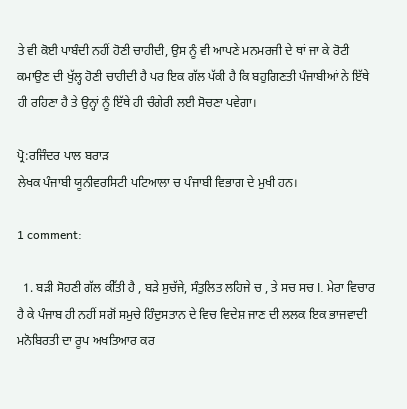ਤੇ ਵੀ ਕੋਈ ਪਾਬੰਦੀ ਨਹੀਂ ਹੋਣੀ ਚਾਹੀਦੀ, ਉਸ ਨੂੰ ਵੀ ਆਪਣੇ ਮਨਮਰਜੀ ਦੇ ਥਾਂ ਜਾ ਕੇ ਰੋਟੀ ਕਮਾਉਣ ਦੀ ਖੁੱਲ੍ਹ ਹੋਣੀ ਚਾਹੀਦੀ ਹੈ ਪਰ ਇਕ ਗੱਲ ਪੱਕੀ ਹੈ ਕਿ ਬਹੁਗਿਣਤੀ ਪੰਜਾਬੀਆਂ ਨੇ ਇੱਥੇ ਹੀ ਰਹਿਣਾ ਹੈ ਤੇ ਉਨ੍ਹਾਂ ਨੂੰ ਇੱਥੇ ਹੀ ਚੰਗੇਰੀ ਲਈ ਸੋਚਣਾ ਪਵੇਗਾ।

ਪ੍ਰੋ:ਰਜਿੰਦਰ ਪਾਲ ਬਰਾੜ
ਲੇਖਕ ਪੰਜਾਬੀ ਯੂਨੀਵਰਸਿਟੀ ਪਟਿਆਲਾ ਚ ਪੰਜਾਬੀ ਵਿਭਾਗ ਦੇ ਮੁਖੀ ਹਨ।

1 comment:

  1. ਬੜੀ ਸੋਹਣੀ ਗੱਲ ਕੀੱਤੀ ਹੈ , ਬੜੇ ਸੁਚੱਜੇ, ਸੰਤੁਲਿਤ ਲਹਿਜੇ ਚ , ਤੇ ਸਚ ਸਚ l. ਮੇਰਾ ਵਿਚਾਰ ਹੈ ਕੇ ਪੰਜਾਬ ਹੀ ਨਹੀਂ ਸਗੋਂ ਸਮੁਚੇ ਹਿੰਦੁਸਤਾਨ ਦੇ ਵਿਚ ਵਿਦੇਸ਼ ਜਾਣ ਦੀ ਲਲਕ ਇਕ ਭਾਜਵਾਦੀ ਮਨੋਬਿਰਤੀ ਦਾ ਰੂਪ ਅਖਤਿਆਰ ਕਰ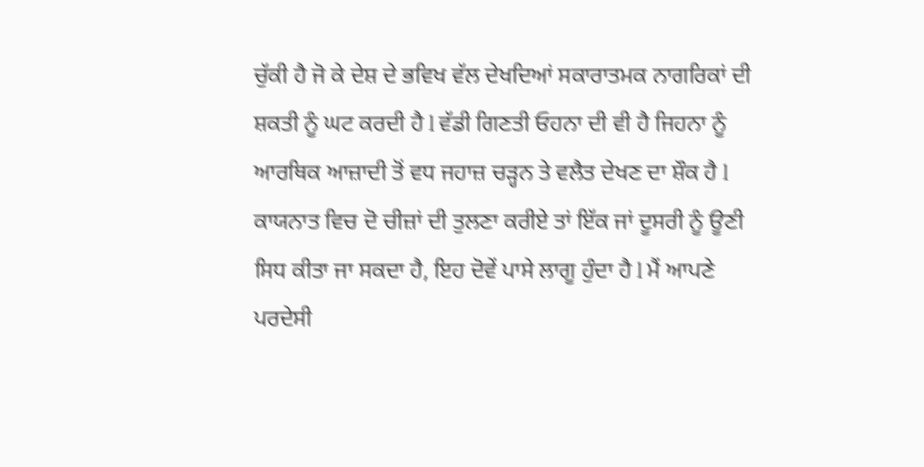ਚੁੱਕੀ ਹੈ ਜੋ ਕੇ ਦੇਸ਼ ਦੇ ਭਵਿਖ ਵੱਲ ਦੇਖਦਿਆਂ ਸਕਾਰਾਤਮਕ ਨਾਗਰਿਕਾਂ ਦੀ ਸ਼ਕਤੀ ਨੂੰ ਘਟ ਕਰਦੀ ਹੈ l ਵੱਡੀ ਗਿਣਤੀ ਓਹਨਾ ਦੀ ਵੀ ਹੈ ਜਿਹਨਾ ਨੂੰ ਆਰਥਿਕ ਆਜ਼ਾਦੀ ਤੋਂ ਵਧ ਜਹਾਜ਼ ਚੜ੍ਹਨ ਤੇ ਵਲੈਤ ਦੇਖਣ ਦਾ ਸ਼ੌਕ ਹੈ l ਕਾਯਨਾਤ ਵਿਚ ਦੋ ਚੀਜ਼ਾਂ ਦੀ ਤੁਲਣਾ ਕਰੀਏ ਤਾਂ ਇੱਕ ਜਾਂ ਦੂਸਰੀ ਨੂੰ ਊਣੀ ਸਿਧ ਕੀਤਾ ਜਾ ਸਕਦਾ ਹੈ, ਇਹ ਦੋਵੇਂ ਪਾਸੇ ਲਾਗੂ ਹੁੰਦਾ ਹੈ l ਮੈਂ ਆਪਣੇ ਪਰਦੇਸੀ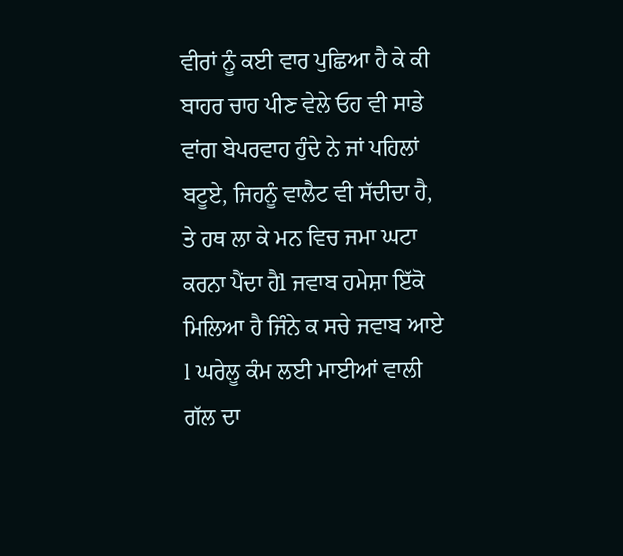ਵੀਰਾਂ ਨੂੰ ਕਈ ਵਾਰ ਪੁਛਿਆ ਹੈ ਕੇ ਕੀ ਬਾਹਰ ਚਾਹ ਪੀਣ ਵੇਲੇ ਓਹ ਵੀ ਸਾਡੇ ਵਾਂਗ ਬੇਪਰਵਾਹ ਹੁੰਦੇ ਨੇ ਜਾਂ ਪਹਿਲਾਂ ਬਟੂਏ, ਜਿਹਨੂੰ ਵਾਲੈਟ ਵੀ ਸੱਦੀਦਾ ਹੈ, ਤੇ ਹਥ ਲਾ ਕੇ ਮਨ ਵਿਚ ਜਮਾ ਘਟਾ ਕਰਨਾ ਪੈਂਦਾ ਹੈl ਜਵਾਬ ਹਮੇਸ਼ਾ ਇੱਕੋ ਮਿਲਿਆ ਹੈ ਜਿੰਨੇ ਕ ਸਚੇ ਜਵਾਬ ਆਏ l ਘਰੇਲੂ ਕੰਮ ਲਈ ਮਾਈਆਂ ਵਾਲੀ ਗੱਲ ਦਾ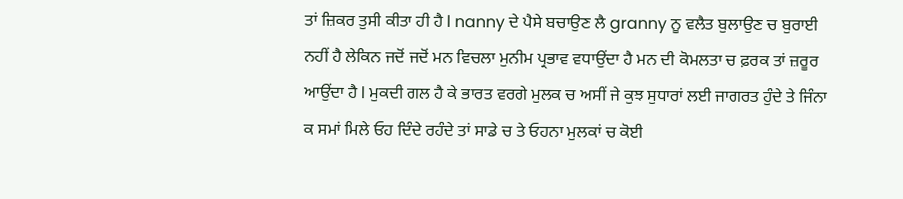ਤਾਂ ਜ਼ਿਕਰ ਤੁਸੀ ਕੀਤਾ ਹੀ ਹੈ l nanny ਦੇ ਪੈਸੇ ਬਚਾਉਣ ਲੈ granny ਨੂ ਵਲੈਤ ਬੁਲਾਉਣ ਚ ਬੁਰਾਈ ਨਹੀਂ ਹੈ ਲੇਕਿਨ ਜਦੋਂ ਜਦੋਂ ਮਨ ਵਿਚਲਾ ਮੁਨੀਮ ਪ੍ਰਭਾਵ ਵਧਾਉਂਦਾ ਹੈ ਮਨ ਦੀ ਕੋਮਲਤਾ ਚ ਫ਼ਰਕ ਤਾਂ ਜ਼ਰੂਰ ਆਉਂਦਾ ਹੈ l ਮੁਕਦੀ ਗਲ ਹੈ ਕੇ ਭਾਰਤ ਵਰਗੇ ਮੁਲਕ ਚ ਅਸੀਂ ਜੇ ਕੁਝ ਸੁਧਾਰਾਂ ਲਈ ਜਾਗਰਤ ਹੁੰਦੇ ਤੇ ਜਿੰਨਾ ਕ ਸਮਾਂ ਮਿਲੇ ਓਹ ਦਿੰਦੇ ਰਹੰਦੇ ਤਾਂ ਸਾਡੇ ਚ ਤੇ ਓਹਨਾ ਮੁਲਕਾਂ ਚ ਕੋਈ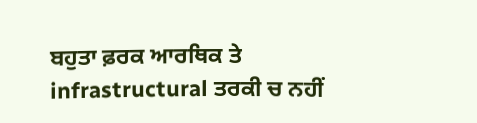ਬਹੁਤਾ ਫ਼ਰਕ ਆਰਥਿਕ ਤੇ infrastructural ਤਰਕੀ ਚ ਨਹੀਂ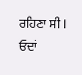ਰਹਿਣਾ ਸੀ l ਓਦਾਂ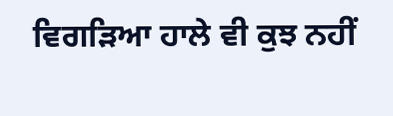ਵਿਗੜਿਆ ਹਾਲੇ ਵੀ ਕੁਝ ਨਹੀਂ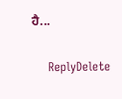ਹੈ...

    ReplyDelete